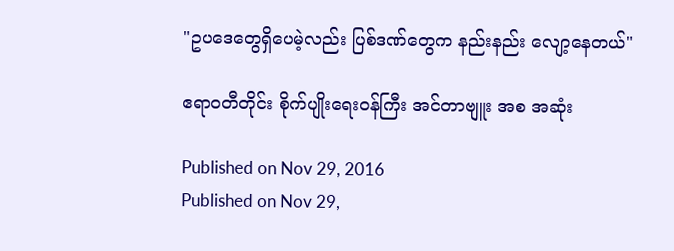"ဥပဒေတွေရှိပေမဲ့လည်း ပြစ်ဒဏ်တွေက နည်းနည်း လျော့နေတယ်"

ဧရာဝတီတိုင်း စိုက်ပျိုးရေးဝန်ကြီး အင်တာဗျူး အစ အဆုံး

Published on Nov 29, 2016
Published on Nov 29,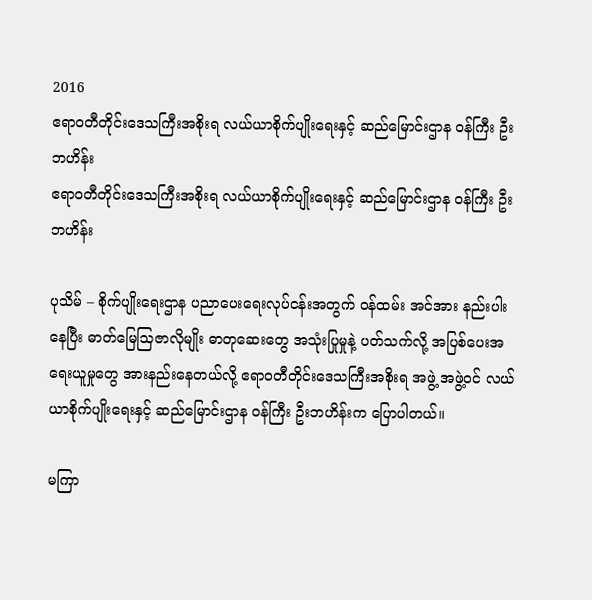2016
ဧရာဝတီတိုင်းဒေသကြီးအစိုးရ လယ်ယာစိုက်ပျိုးရေးနှင့် ဆည်မြောင်းဌာန ဝန်ကြီး ဦးဘဟိန်း
ဧရာဝတီတိုင်းဒေသကြီးအစိုးရ လယ်ယာစိုက်ပျိုးရေးနှင့် ဆည်မြောင်းဌာန ဝန်ကြီး ဦးဘဟိန်း

ပုသိမ် – စိုက်ပျိုးရေးဌာန ပညာပေးရေးလုပ်ငန်းအတွက် ဝန်ထမ်း အင်အား နည်းပါးနေပြီး ဓာတ်မြေသြဇာလိုမျိုး ဓာတုဆေးတွေ အသုံးပြုမှုနဲ့ ပတ်သက်လို့ အပြစ်ပေးအရေးယူမှုတွေ အားနည်းနေတယ်လို့ ဧရာဝတီတိုင်းဒေသကြီးအစိုးရ အဖွဲ့ အဖွဲ့ဝင် လယ်ယာစိုက်ပျိုးရေးနှင့် ဆည်မြောင်းဌာန ဝန်ကြီး ဦးဘဟိန်းက ပြောပါတယ်။

မကြာ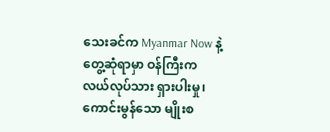သေးခင်က Myanmar Now နဲ့ တွေ့ဆုံရာမှာ ဝန်ကြီးက လယ်လုပ်သား ရှားပါးမှု၊ ကောင်းမွန်သော မျိုးစ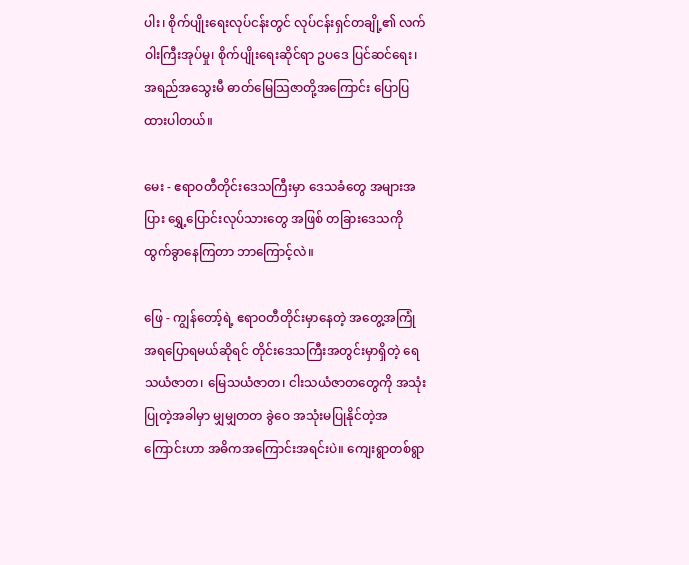ပါး၊ စိုက်ပျိုးရေးလုပ်ငန်းတွင် လုပ်ငန်းရှင်တချို့၏ လက်ဝါးကြီးအုပ်မှု၊ စိုက်ပျိုးရေးဆိုင်ရာ ဥပဒေ ပြင်ဆင်ရေး၊ အရည်အသွေးမီ ဓာတ်မြေသြဇာတို့အကြောင်း ပြောပြထားပါတယ်။

မေး - ဧရာဝတီတိုင်းဒေသကြီးမှာ ဒေသခံတွေ အများအပြား ရွှေ့ပြောင်းလုပ်သားတွေ အဖြစ် တခြားဒေသကို ထွက်ခွာနေကြတာ ဘာကြောင့်လဲ။

ဖြေ - ကျွန်တော့်ရဲ့ ဧရာဝတီတိုင်းမှာနေတဲ့ အတွေ့အကြုံအရပြောရမယ်ဆိုရင် တိုင်းဒေသကြီးအတွင်းမှာရှိတဲ့ ရေသယံဇာတ၊ မြေသယံဇာတ၊ ငါးသယံဇာတတွေကို အသုံးပြုတဲ့အခါမှာ မျှမျှတတ ခွဲဝေ အသုံးမပြုနိုင်တဲ့အကြောင်းဟာ အဓိကအကြောင်းအရင်းပဲ။ ကျေးရွာတစ်ရွာ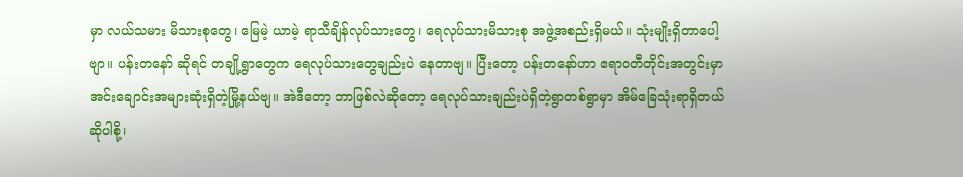မှာ လယ်သမား မိသားစုတွေ၊ မြေမဲ့ ယာမဲ့ ရာသီချိန်လုပ်သားတွေ၊ ရေလုပ်သားမိသားစု အဖွဲ့အစည်းရှိမယ်။ သုံးမျိုးရှိတာပေါ့ဗျာ။ ပန်းတနော် ဆိုရင် တချို့ရွာတွေက ရေလုပ်သားတွေချည်းပဲ နေတာဗျ။ ပြီးတော့ ပန်းတနော်ဟာ ဧရာဝတီတိုင်းအတွင်းမှာ အင်းချောင်းအများဆုံးရှိတဲ့မြို့နယ်ဗျ။ အဲဒီတော့ ဘာဖြစ်လဲဆိုတော့ ရေလုပ်သားချည်းပဲရှိတဲ့ရွာတစ်ရွာမှာ အိမ်ခြေသုံးရာရှိတယ် ဆိုပါစို့၊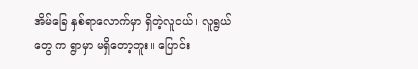အိမ်ခြေ နှစ်ရာလောက်မှာ ရှိတဲ့လူငယ်၊ လူရွယ်တွေ က ရွာမှာ မရှိတော့ဘူး။ ပြောင်း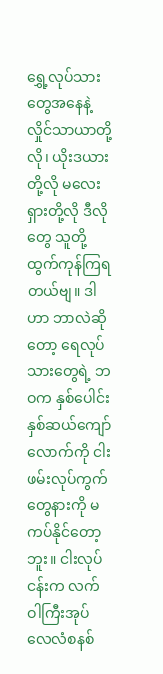ရွှေ့လုပ်သားတွေအနေနဲ့ လှိုင်သာယာတို့လို၊ ယိုးဒယားတို့လို မလေးရှားတို့လို ဒီလိုတွေ သူတို့ထွက်ကုန်ကြရတယ်ဗျ။ ဒါဟာ ဘာလဲဆိုတော့ ရေလုပ်သားတွေရဲ့ ဘဝက နှစ်ပေါင်း နှစ်ဆယ်ကျော်လောက်ကို ငါးဖမ်းလုပ်ကွက်တွေနားကို မကပ်နိုင်တော့ဘူး။ ငါးလုပ်ငန်းက လက်ဝါကြီးအုပ်လေလံစနစ်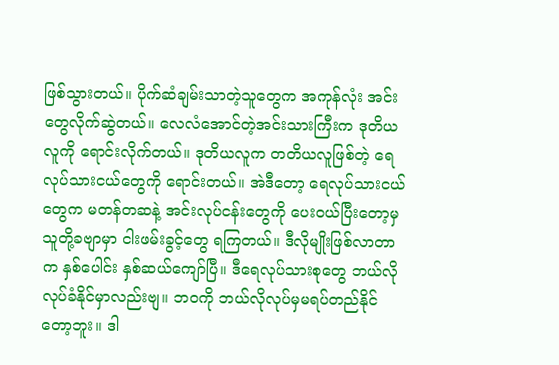ဖြစ်သွားတယ်။ ပိုက်ဆံချမ်းသာတဲ့သူတွေက အကုန်လုံး အင်းတွေလိုက်ဆွဲတယ်။ လေလံအောင်တဲ့အင်းသားကြီးက ဒုတိယလူကို ရောင်းလိုက်တယ်။ ဒုတိယလူက တတိယလူဖြစ်တဲ့ ရေလုပ်သားငယ်တွေကို ရောင်းတယ်။ အဲဒီတော့ ရေလုပ်သားငယ်တွေက မတန်တဆနဲ့ အင်းလုပ်ငန်းတွေကို ပေးဝယ်ပြီးတော့မှ သူတို့ခဗျာမှာ ငါးဖမ်းခွင့်တွေ ရကြတယ်။ ဒီလိုမျိုးဖြစ်လာတာက နှစ်ပေါင်း နှစ်ဆယ်ကျော်ပြီ။ ဒီရေလုပ်သားစုတွေ ဘယ်လိုလုပ်ခံနိုင်မှာလည်းဗျ။ ဘဝကို ဘယ်လိုလုပ်မှမရပ်တည်နိုင်တော့ဘူး။ ဒါ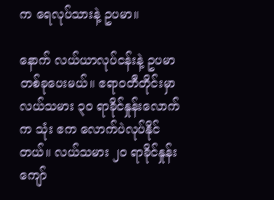က ရေလုပ်သားနဲ့ ဥပမာ။

နောက် လယ်ယာလုပ်ငန်းနဲ့ ဥပမာ တစ်ခုပေးမယ်။ ဧရာဝတီတိုင်းမှာ လယ်သမား ၃ဝ ရာခိုင်နှုန်းလောက်က သုံး ဧက လောက်ပဲလုပ်နိုင်တယ်။ လယ်သမား ၂ဝ ရာခိုင်နှုန်းကျော်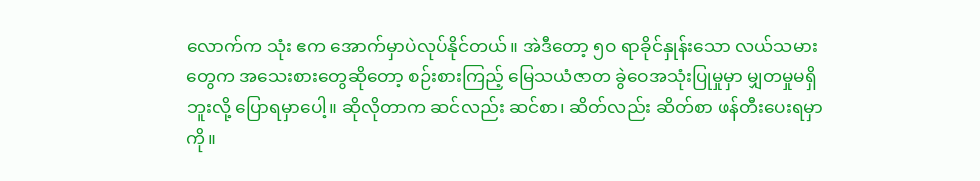လောက်က သုံး ဧက အောက်မှာပဲလုပ်နိုင်တယ်။ အဲဒီတော့ ၅ဝ ရာခိုင်နှုန်းသော လယ်သမားတွေက အသေးစားတွေဆိုတော့ စဉ်းစားကြည့် မြေသယံဇာတ ခွဲဝေအသုံးပြုမှုမှာ မျှတမှုမရှိဘူးလို့ ပြောရမှာပေါ့။ ဆိုလိုတာက ဆင်လည်း ဆင်စာ၊ ဆိတ်လည်း ဆိတ်စာ ဖန်တီးပေးရမှာကို။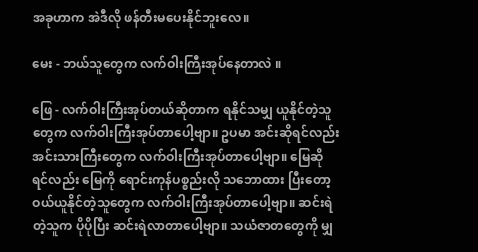အခုဟာက အဲဒီလို ဖန်တီးမပေးနိုင်ဘူးလေ။

မေး - ဘယ်သူတွေက လက်ဝါးကြီးအုပ်နေတာလဲ ။

ဖြေ - လက်ဝါးကြီးအုပ်တယ်ဆိုတာက ရနိုင်သမျှ ယူနိုင်တဲ့သူတွေက လက်ဝါးကြီးအုပ်တာပေါ့ဗျာ။ ဥပမာ အင်းဆိုရင်လည်း အင်းသားကြီးတွေက လက်ဝါးကြီးအုပ်တာပေါ့ဗျာ။ မြေဆိုရင်လည်း မြေကို ရောင်းကုန်ပစ္စည်းလို သဘောထား ပြီးတော့ ဝယ်ယူနိုင်တဲ့သူတွေက လက်ဝါးကြီးအုပ်တာပေါ့ဗျာ။ ဆင်းရဲတဲ့သူက ပိုပိုပြီး ဆင်းရဲလာတာပေါ့ဗျာ။ သယံဇာတတွေကို မျှ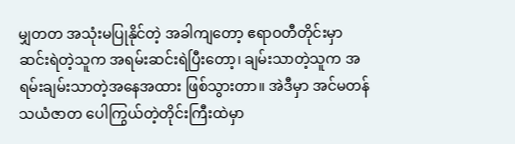မျှတတ အသုံးမပြုနိုင်တဲ့ အခါကျတော့ ဧရာဝတီတိုင်းမှာ ဆင်းရဲတဲ့သူက အရမ်းဆင်းရဲပြီးတော့၊ ချမ်းသာတဲ့သူက အရမ်းချမ်းသာတဲ့အနေအထား ဖြစ်သွားတာ။ အဲဒီမှာ အင်မတန် သယံဇာတ ပေါကြွယ်တဲ့တိုင်းကြီးထဲမှာ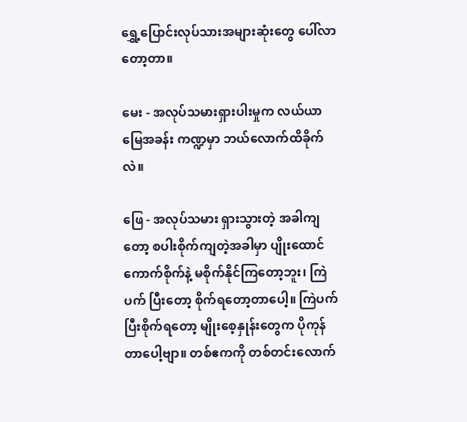ရွှေ့ပြောင်းလုပ်သားအများဆုံးတွေ ပေါ်လာတော့တာ။

မေး - အလုပ်သမားရှားပါးမှုက လယ်ယာမြေအခန်း ကဏ္ဍမှာ ဘယ်လောက်ထိခိုက်လဲ။

ဖြေ - အလုပ်သမား ရှားသွားတဲ့ အခါကျတော့ စပါးစိုက်ကျတဲ့အခါမှာ ပျိုးထောင်ကောက်စိုက်နဲ့ မစိုက်နိုင်ကြတော့ဘူး၊ ကြဲပက် ပြီးတော့ စိုက်ရတော့တာပေါ့။ ကြဲပက်ပြီးစိုက်ရတော့ မျိုးစေ့နှုန်းတွေက ပိုကုန်တာပေါ့ဗျာ။ တစ်ဧကကို တစ်တင်းလောက်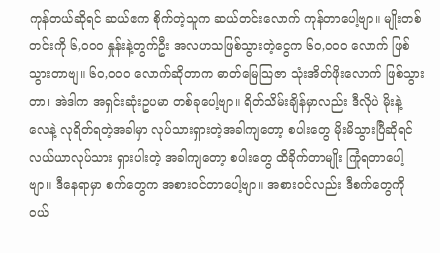ကုန်တယ်ဆိုရင် ဆယ်ဧက စိုက်တဲ့သူက ဆယ်တင်းလောက် ကုန်တာပေါ့ဗျာ။ မျိုးတစ်တင်းကို ၆,ဝဝဝ နှုန်းနဲ့တွက်ဦး အလဟသဖြစ်သွားတဲ့ငွေက ၆ဝ,ဝဝဝ လောက် ဖြစ်သွားတာဗျ။ ၆ဝ,ဝဝဝ လောက်ဆိုတာက ဓာတ်မြေသြဇာ သုံးအိတ်ဖိုးလောက် ဖြစ်သွားတာ၊ အဲဒါက အရှင်းဆုံးဥပမာ တစ်ခုပေါ့ဗျာ။ ရိတ်သိမ်းချိန်မှာလည်း ဒီလိုပဲ မိုးနဲ့ လေနဲ့ လုရိတ်ရတဲ့အခါမှာ လုပ်သားရှားတဲ့အခါကျတော့ စပါးတွေ မိုးမိသွားပြီဆိုရင် လယ်ယာလုပ်သား ရှားပါးတဲ့ အခါကျတော့ စပါးတွေ ထိခိုက်တာမျိုး ကြုံရတာပေါ့ဗျာ။ ဒီနေရာမှာ စက်တွေက အစားဝင်တာပေါ့ဗျာ။ အစားဝင်လည်း ဒီစက်တွေကို ဝယ်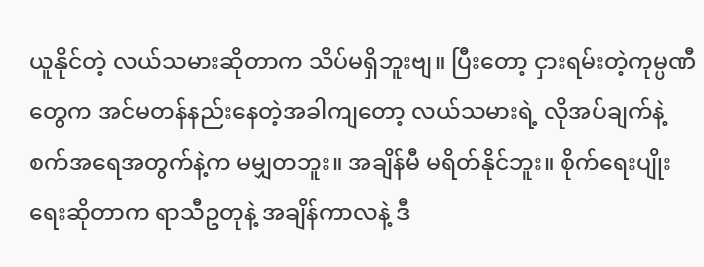ယူနိုင်တဲ့ လယ်သမားဆိုတာက သိပ်မရှိဘူးဗျ။ ပြီးတော့ ငှားရမ်းတဲ့ကုမ္ပဏီတွေက အင်မတန်နည်းနေတဲ့အခါကျတော့ လယ်သမားရဲ့ လိုအပ်ချက်နဲ့ စက်အရေအတွက်နဲ့က မမျှတဘူး။ အချိန်မီ မရိတ်နိုင်ဘူး။ စိုက်ရေးပျိုးရေးဆိုတာက ရာသီဥတုနဲ့ အချိန်ကာလနဲ့ ဒီ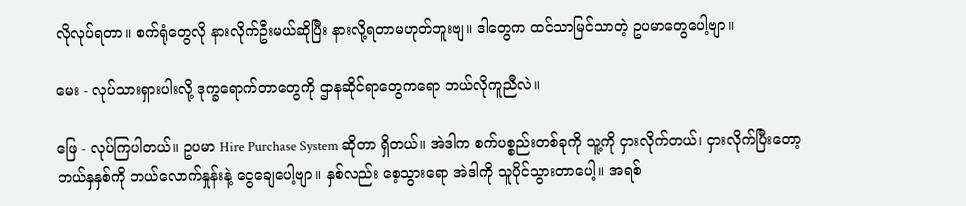လိုလုပ်ရတာ။ စက်ရုံတွေလို နားလိုက်ဦးမယ်ဆိုပြီး နားလို့ရတာမဟုတ်ဘူးဗျ။ ဒါတွေက ထင်သာမြင်သာတဲ့ ဥပမာတွေပေါ့ဗျာ။

မေး - လုပ်သားရှားပါးလို့ ဒုက္ခရောက်တာတွေကို ဌာနဆိုင်ရာတွေကရော ဘယ်လိုကူညီလဲ။

ဖြေ - လုပ်ကြပါတယ်။ ဥပမာ Hire Purchase System ဆိုတာ ရှိတယ်။ အဲဒါက စက်ပစ္စည်းတစ်ခုကို သူ့ကို ငှားလိုက်တယ်၊ ငှားလိုက်ပြီးတော့ ဘယ်နှနှစ်ကို ဘယ်လောက်နှုန်းနဲ့ ငွေချေပေါ့ဗျာ။ နှစ်လည်း စေ့သွားရော အဲဒါကို သူပိုင်သွားတာပေါ့။ အရစ်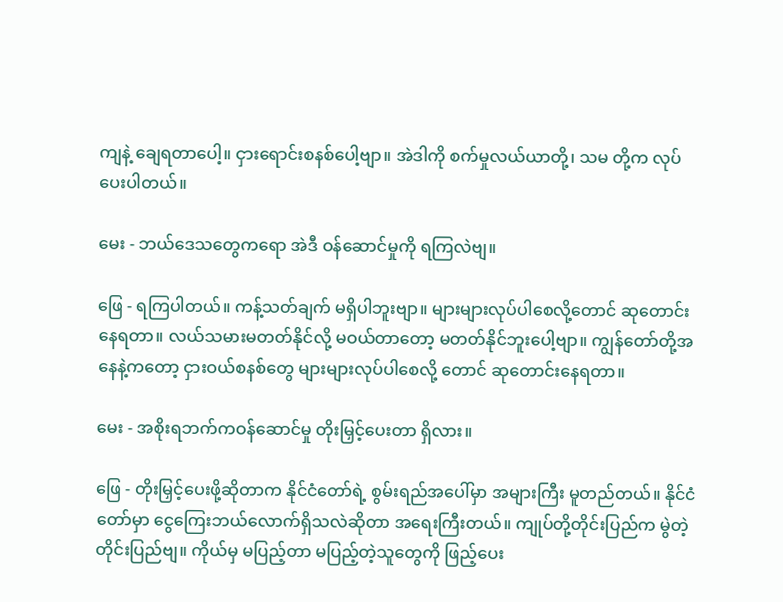ကျနဲ့ ချေရတာပေါ့။ ငှားရောင်းစနစ်ပေါ့ဗျာ။ အဲဒါကို စက်မှုလယ်ယာတို့၊ သမ တို့က လုပ်ပေးပါတယ်။

မေး - ဘယ်ဒေသတွေကရော အဲဒီ ဝန်ဆောင်မှုကို ရကြလဲဗျ။

ဖြေ - ရကြပါတယ်။ ကန့်သတ်ချက် မရှိပါဘူးဗျာ။ များများလုပ်ပါစေလို့တောင် ဆုတောင်းနေရတာ။ လယ်သမားမတတ်နိုင်လို့ မဝယ်တာတော့ မတတ်နိုင်ဘူးပေါ့ဗျာ။ ကျွန်တော်တို့အနေနဲ့ကတော့ ငှားဝယ်စနစ်တွေ များများလုပ်ပါစေလို့ တောင် ဆုတောင်းနေရတာ။

မေး - အစိုးရဘက်ကဝန်ဆောင်မှု တိုးမြှင့်ပေးတာ ရှိလား။

ဖြေ - တိုးမြှင့်ပေးဖို့ဆိုတာက နိုင်ငံတော်ရဲ့ စွမ်းရည်အပေါ်မှာ အများကြီး မူတည်တယ်။ နိုင်ငံတော်မှာ ငွေကြေးဘယ်လောက်ရှိသလဲဆိုတာ အရေးကြီးတယ်။ ကျုပ်တို့တိုင်းပြည်က မွဲတဲ့တိုင်းပြည်ဗျ။ ကိုယ်မှ မပြည့်တာ မပြည့်တဲ့သူတွေကို ဖြည့်ပေး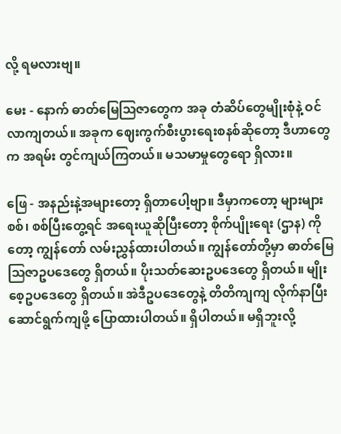လို့ ရမလားဗျ။

မေး - နောက် ဓာတ်မြေသြဇာတွေက အခု တံဆိပ်တွေမျိုးစုံနဲ့ ဝင်လာကျတယ်။ အခုက ဈေးကွက်စီးပွားရေးစနစ်ဆိုတော့ ဒီဟာတွေက အရမ်း တွင်ကျယ်ကြတယ်။ မသမာမှုတွေရော ရှိလား။

ဖြေ - အနည်းနဲ့အများတော့ ရှိတာပေါ့ဗျာ။ ဒီမှာကတော့ များများစစ်၊ စစ်ပြီးတွေ့ရင် အရေးယူဆိုပြီးတော့ စိုက်ပျိုးရေး (ဌာန) ကိုတော့ ကျွန်တော် လမ်းညွှန်ထားပါတယ်။ ကျွန်တော်တို့မှာ ဓာတ်မြေသြဇာဥပဒေတွေ ရှိတယ်။ ပိုးသတ်ဆေးဥပဒေတွေ ရှိတယ်။ မျိုးစေ့ဥပဒေတွေ ရှိတယ်။ အဲဒီဥပဒေတွေနဲ့ တိတိကျကျ လိုက်နာပြီး ဆောင်ရွက်ကျဖို့ ပြောထားပါတယ်။ ရှိပါတယ်။ မရှိဘူးလို့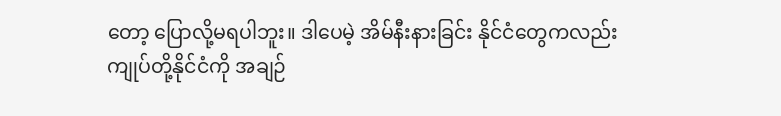တော့ ပြောလို့မရပါဘူး။ ဒါပေမဲ့ အိမ်နီးနားခြင်း နိုင်ငံတွေကလည်း ကျုပ်တို့နိုင်ငံကို အချဉ်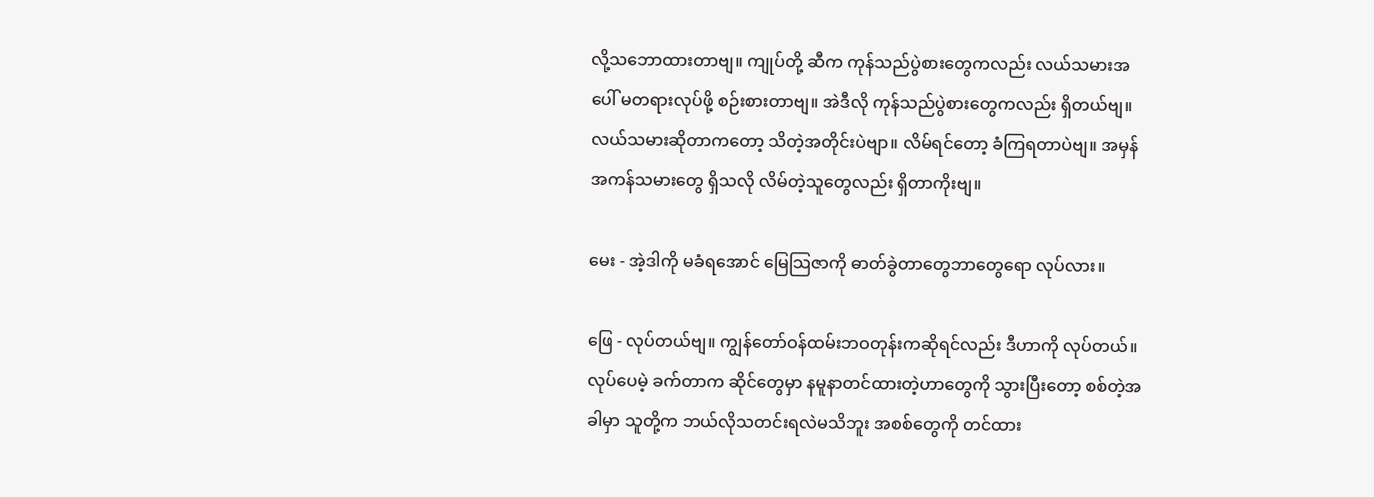လို့သဘောထားတာဗျ။ ကျုပ်တို့ ဆီက ကုန်သည်ပွဲစားတွေကလည်း လယ်သမားအပေါ် မတရားလုပ်ဖို့ စဉ်းစားတာဗျ။ အဲဒီလို ကုန်သည်ပွဲစားတွေကလည်း ရှိတယ်ဗျ။ လယ်သမားဆိုတာကတော့ သိတဲ့အတိုင်းပဲဗျာ။ လိမ်ရင်တော့ ခံကြရတာပဲဗျ။ အမှန်အကန်သမားတွေ ရှိသလို လိမ်တဲ့သူတွေလည်း ရှိတာကိုးဗျ။

မေး - အဲ့ဒါကို မခံရအောင် မြေသြဇာကို ဓာတ်ခွဲတာတွေဘာတွေရော လုပ်လား။

ဖြေ - လုပ်တယ်ဗျ။ ကျွန်တော်ဝန်ထမ်းဘဝတုန်းကဆိုရင်လည်း ဒီဟာကို လုပ်တယ်။ လုပ်ပေမဲ့ ခက်တာက ဆိုင်တွေမှာ နမူနာတင်ထားတဲ့ဟာတွေကို သွားပြီးတော့ စစ်တဲ့အခါမှာ သူတို့က ဘယ်လိုသတင်းရလဲမသိဘူး အစစ်တွေကို တင်ထား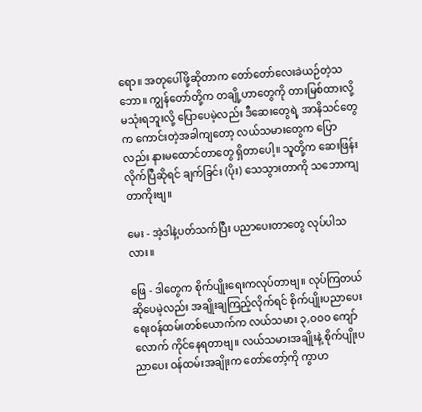ရော။ အတုပေါ်ဖို့ဆိုတာက တော်တော်လေးခဲယဉ်တဲ့သဘော။ ကျွန်တော်တို့က တချို့ဟာတွေကို တားမြစ်ထားလို့ မသုံးရဘူးလို့ ပြောပေမဲ့လည်း ဒီဆေးတွေရဲ့ အာနိသင်တွေက ကောင်းတဲ့အခါကျတော့ လယ်သမားတွေက ပြောလည်း နားမထောင်တာတွေ ရှိတာပေါ့။ သူတို့က ဆေးဖြန်းလိုက်ပြီဆိုရင် ချက်ခြင်း (ပိုး) သေသွားတာကို သဘောကျတာကိုးဗျ။

မေး - အဲ့ဒါနဲ့ပတ်သက်ပြီး ပညာပေးတာတွေ လုပ်ပါသလား။

ဖြေ - ဒါတွေက စိုက်ပျိုးရေးကလုပ်တာဗျ။ လုပ်ကြတယ် ဆိုပေမဲ့လည်း အချိုးချကြည့်လိုက်ရင် စိုက်ပျိုးပညာပေးရေးဝန်ထမ်းတစ်ယောက်က လယ်သမား ၃,ဝဝဝ ကျော်လောက် ကိုင်နေရတာဗျ။ လယ်သမားအချိုးနဲ့ စိုက်ပျိုးပညာပေး ဝန်ထမ်းအချိုးက တော်တော့်ကို ကွာဟ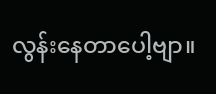လွန်းနေတာပေါ့ဗျာ။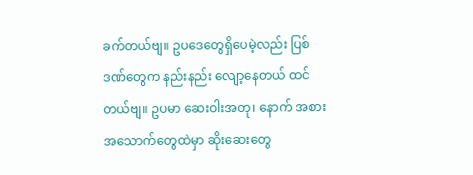ခက်တယ်ဗျ။ ဥပဒေတွေရှိပေမဲ့လည်း ပြစ်ဒဏ်တွေက နည်းနည်း လျော့နေတယ် ထင်တယ်ဗျ။ ဥပမာ ဆေးဝါးအတု၊ နောက် အစားအသောက်တွေထဲမှာ ဆိုးဆေးတွေ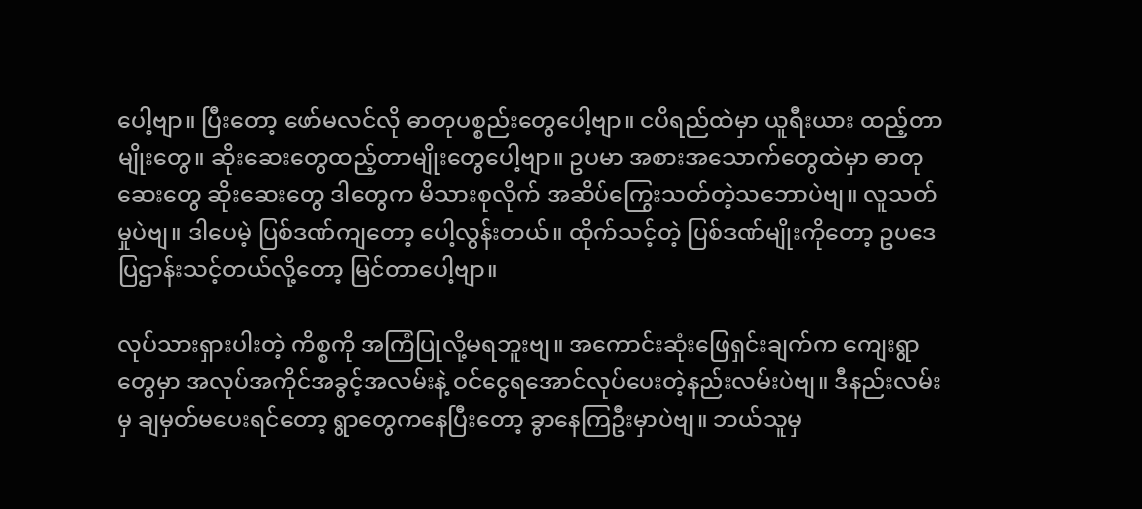ပေါ့ဗျာ။ ပြီးတော့ ဖော်မလင်လို ဓာတုပစ္စည်းတွေပေါ့ဗျာ။ ငပိရည်ထဲမှာ ယူရီးယား ထည့်တာမျိုးတွေ။ ဆိုးဆေးတွေထည့်တာမျိုးတွေပေါ့ဗျာ။ ဥပမာ အစားအသောက်တွေထဲမှာ ဓာတုဆေးတွေ ဆိုးဆေးတွေ ဒါတွေက မိသားစုလိုက် အဆိပ်ကြွေးသတ်တဲ့သဘောပဲဗျ။ လူသတ်မှုပဲဗျ။ ဒါပေမဲ့ ပြစ်ဒဏ်ကျတော့ ပေါ့လွန်းတယ်။ ထိုက်သင့်တဲ့ ပြစ်ဒဏ်မျိုးကိုတော့ ဥပဒေ ပြဌာန်းသင့်တယ်လို့တော့ မြင်တာပေါ့ဗျာ။

လုပ်သားရှားပါးတဲ့ ကိစ္စကို အကြံပြုလို့မရဘူးဗျ။ အကောင်းဆုံးဖြေရှင်းချက်က ကျေးရွာတွေမှာ အလုပ်အကိုင်အခွင့်အလမ်းနဲ့ ဝင်ငွေရအောင်လုပ်ပေးတဲ့နည်းလမ်းပဲဗျ။ ဒီနည်းလမ်းမှ ချမှတ်မပေးရင်တော့ ရွာတွေကနေပြီးတော့ ခွာနေကြဦးမှာပဲဗျ။ ဘယ်သူမှ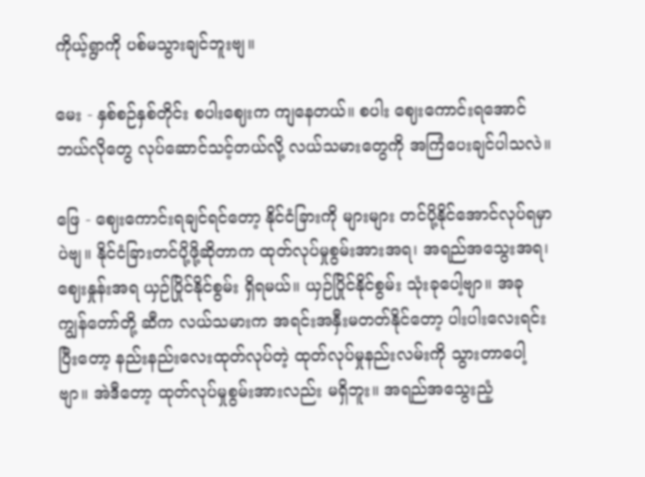ကိုယ့်ရွာကို ပစ်မသွားချင်ဘူးဗျ။

မေး - နှစ်စဉ်နှစ်တိုင်း စပါးဈေးက ကျနေတယ်။ စပါး ဈေးကောင်းရအောင် ဘယ်လိုတွေ လုပ်ဆောင်သင့်တယ်လို့ လယ်သမားတွေကို အကြံပေးချင်ပါသလဲ။

ဖြေ - ဈေးကောင်းရချင်ရင်တော့ နိုင်ငံခြားကို များများ တင်ပို့နိုင်အောင်လုပ်ရမှာပဲဗျ။ နိုင်ငံခြားတင်ပို့ဖို့ဆိုတာက ထုတ်လုပ်မှုစွမ်းအားအရ၊ အရည်အသွေးအရ၊ ဈေးနှုန်းအရ ယှဉ်ပြိုင်နိုင်စွမ်း ရှိရမယ်။ ယှဉ်ပြိုင်နိုင်စွမ်း သုံးခုပေါ့ဗျာ။ အခု ကျွန်တော်တို့ ဆီက လယ်သမားက အရင်းအနှီးမတတ်နိုင်တော့ ပါးပါးလေးရင်းပြီးတော့ နည်းနည်းလေးထုတ်လုပ်တဲ့ ထုတ်လုပ်မှုနည်းလမ်းကို သွားတာပေါ့ဗျာ။ အဲဒီတော့ ထုတ်လုပ်မှုစွမ်းအားလည်း မရှိဘူး။ အရည်အသွေးညံ့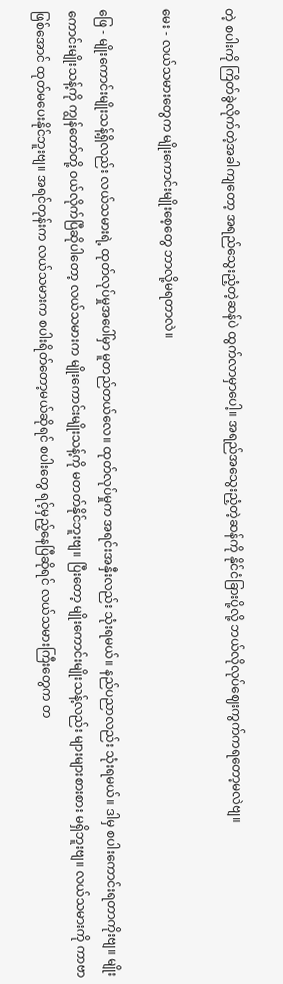တဲ့ စပါးကို ကြိတ်ခွဲလိုက်တဲ့အခါကျတော့ အရည်သွေးညံ့တဲ့ဆန်ပဲ ထွက်လာမှာပေါ့။ အရည်အသွေးညံ့တဲ့ဆန်ကို နိုင်ငံခြားပို့လို့ ဘယ်လိုလုပ်ဈေးကွက်ကရတော့မလဲဗျ။

မေး - လယ်သမားတွေက မျိုးကောင်းမျိုးစေ့တွေ ဘာလို့မရတာလဲ။

ဖြေ - မျိုးကောင်းမျိုးသန့်ရှိလည်း လယ်သမားရဲ့ ထုတ်လုပ်မှုအပေါ်မှာ မူတည်တယ်လေ။ ထုတ်လုပ်မှုက အရင်းအနှီးလည်း သုံးရမယ်။ နည်ပညာလည်း သုံးရမယ်။ ဒါမှ စပါးကောင်းရတာကိုးဗျ။ မျိုးကောင်းမျိုးသန့်ကို ကျွန်တော်တို့ ဝယ်လိုက်ပြီဆိုပါတော့ လယ်သမားက မျိုးကောင်းမျိုးသန့်ကို မတတ်နိုင်ဘူးဗျ။ ပြီးတော့ မျိုးကောင်းမျိုးသန့်လည်း များများစားစား မရှိဘူးဗျ။ လယ်သမားကို ကာဗာဖြစ်အောင် ထုတ်မပေးနိုင်ဘူးဗျ။ အရင်တုန်းက လယ်သမားက စပါးရိတ်တော့မယ်ဆိုရင် စပါးတွေ ရင့်မှည့်နေပြီဆိုရင် လယ်သမားကြီးတွေက တ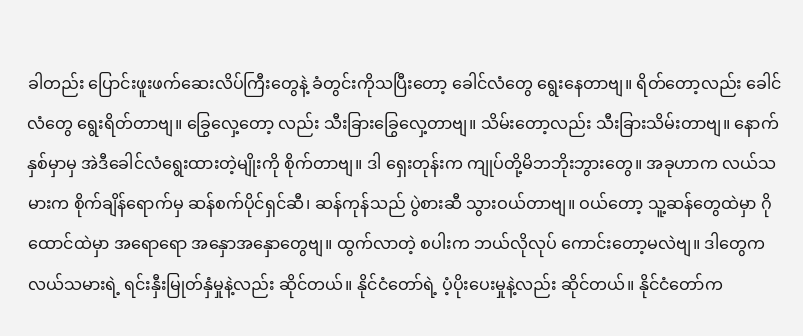ခါတည်း ပြောင်းဖူးဖက်ဆေးလိပ်ကြီးတွေနဲ့ ခံတွင်းကိုသပြီးတော့ ခေါင်လံတွေ ရွေးနေတာဗျ။ ရိတ်တော့လည်း ခေါင်လံတွေ ရွေးရိတ်တာဗျ။ ခြွေလှေ့တော့ လည်း သီးခြားခြွေလှေ့တာဗျ။ သိမ်းတော့လည်း သီးခြားသိမ်းတာဗျ။ နောက်နှစ်မှာမှ အဲဒီခေါင်လံရွေးထားတဲ့မျိုးကို စိုက်တာဗျ။ ဒါ ရှေးတုန်းက ကျုပ်တို့မိဘဘိုးဘွားတွေ။ အခုဟာက လယ်သမားက စိုက်ချိန်ရောက်မှ ဆန်စက်ပိုင်ရှင်ဆီ၊ ဆန်ကုန်သည် ပွဲစားဆီ သွားဝယ်တာဗျ။ ဝယ်တော့ သူ့ဆန်တွေထဲမှာ ဂိုထောင်ထဲမှာ အရောရော အနှောအနှောတွေဗျ။ ထွက်လာတဲ့ စပါးက ဘယ်လိုလုပ် ကောင်းတော့မလဲဗျ။ ဒါတွေက လယ်သမားရဲ့ ရင်းနှီးမြုတ်နှံမှုနဲ့လည်း ဆိုင်တယ်။ နိုင်ငံတော်ရဲ့ ပံ့ပိုးပေးမှုနဲ့လည်း ဆိုင်တယ်။ နိုင်ငံတော်က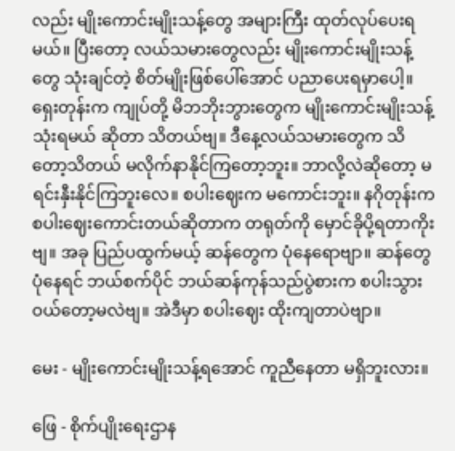လည်း မျိုးကောင်းမျိုးသန့်တွေ အများကြီး ထုတ်လုပ်ပေးရမယ်။ ပြီးတော့ လယ်သမားတွေလည်း မျိုးကောင်းမျိုးသန့်တွေ သုံးချင်တဲ့ စိတ်မျိုးဖြစ်ပေါ်အောင် ပညာပေးရမှာပေါ့။ ရှေးတုန်းက ကျုပ်တို့ မိဘဘိုးဘွားတွေက မျိုးကောင်းမျိုးသန့် သုံးရမယ် ဆိုတာ သိတယ်ဗျ။ ဒီနေ့လယ်သမားတွေက သိတော့သိတယ် မလိုက်နာနိုင်ကြတော့ဘူး။ ဘာလို့လဲဆိုတော့ မရင်းနှီးနိုင်ကြဘူးလေ။ စပါးဈေးက မကောင်းဘူး။ နဂိုတုန်းက စပါးဈေးကောင်းတယ်ဆိုတာက တရုတ်ကို မှောင်ခိုပို့ရတာကိုးဗျ။ အခု ပြည်ပထွက်မယ့် ဆန်တွေက ပုံနေရောဗျာ။ ဆန်တွေပုံနေရင် ဘယ်စက်ပိုင် ဘယ်ဆန်ကုန်သည်ပွဲစားက စပါးသွားဝယ်တော့မလဲဗျ။ အဲဒီမှာ စပါးဈေး ထိုးကျတာပဲဗျာ။

မေး - မျိုးကောင်းမျိုးသန့်ရအောင် ကူညီနေတာ မရှိဘူးလား။

ဖြေ - စိုက်ပျိုးရေးဌာန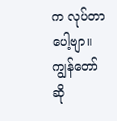က လုပ်တာပေါ့ဗျာ။ ကျွန်တော်ဆို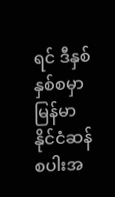ရင် ဒီနှစ် နှစ်စမှာ မြန်မာနိုင်ငံဆန်စပါးအ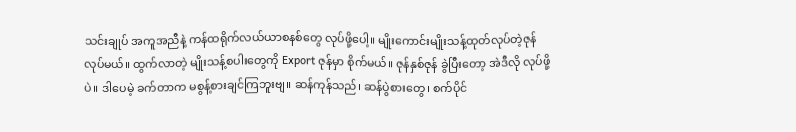သင်းချုပ် အကူအညီနဲ့ ကန်ထရိုက်လယ်ယာစနစ်တွေ လုပ်ဖို့ပေါ့။ မျိုးကောင်းမျိုးသန့်ထုတ်လုပ်တဲ့ဇုန် လုပ်မယ်။ ထွက်လာတဲ့ မျိုးသန့်စပါးတွေကို Export ဇုန်မှာ စိုက်မယ်။ ဇုန်နှစ်ဇုန် ခွဲပြီးတော့ အဲဒီလို လုပ်ဖို့ပဲ။ ဒါပေမဲ့ ခက်တာက မစွန့်စားချင်ကြဘူးဗျ။ ဆန်ကုန်သည်၊ ဆန်ပွဲစားတွေ၊ စက်ပိုင်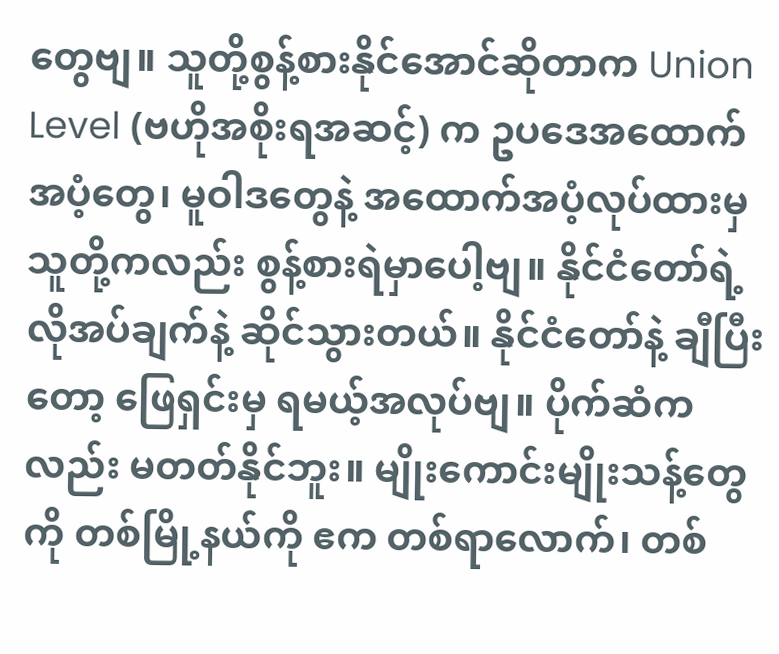တွေဗျ။ သူတို့စွန့်စားနိုင်အောင်ဆိုတာက Union Level (ဗဟိုအစိုးရအဆင့်) က ဥပဒေအထောက်အပံ့တွေ၊ မူဝါဒတွေနဲ့ အထောက်အပံ့လုပ်ထားမှ သူတို့ကလည်း စွန့်စားရဲမှာပေါ့ဗျ။ နိုင်ငံတော်ရဲ့ လိုအပ်ချက်နဲ့ ဆိုင်သွားတယ်။ နိုင်ငံတော်နဲ့ ချီပြီးတော့ ဖြေရှင်းမှ ရမယ့်အလုပ်ဗျ။ ပိုက်ဆံက လည်း မတတ်နိုင်ဘူး။ မျိုးကောင်းမျိုးသန့်တွေကို တစ်မြို့နယ်ကို ဧက တစ်ရာလောက်၊ တစ်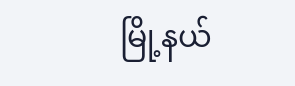မြို့နယ်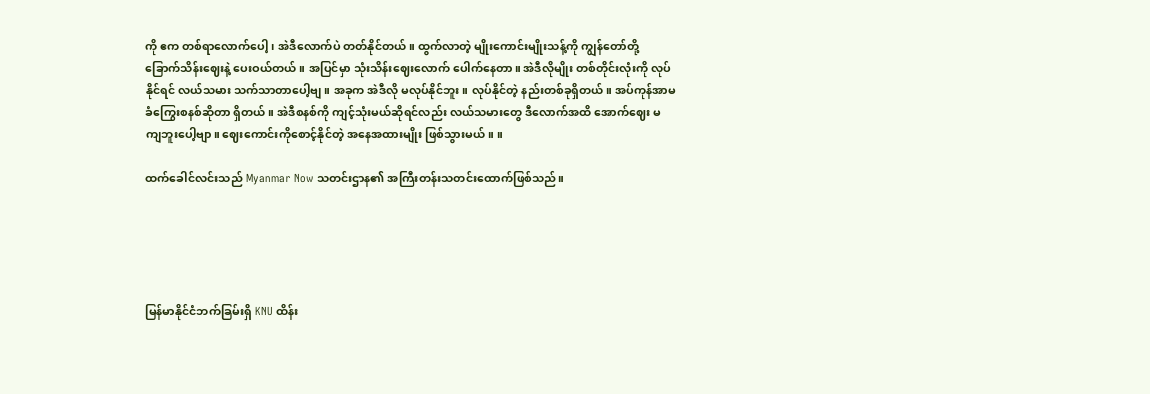ကို ဧက တစ်ရာလောက်ပေါ့၊ အဲဒီလောက်ပဲ တတ်နိုင်တယ်။ ထွက်လာတဲ့ မျိုးကောင်းမျိုးသန့်ကို ကျွန်တော်တို့ ခြောက်သိန်းဈေးနဲ့ ပေးဝယ်တယ်။ အပြင်မှာ သုံးသိန်းဈေးလောက် ပေါက်နေတာ။ အဲဒီလိုမျိုး တစ်တိုင်းလုံးကို လုပ်နိုင်ရင် လယ်သမား သက်သာတာပေါ့ဗျ။ အခုက အဲဒီလို မလုပ်နိုင်ဘူး။ လုပ်နိုင်တဲ့ နည်းတစ်ခုရှိတယ်။ အပ်ကုန်အာမခံကြွေးစနစ်ဆိုတာ ရှိတယ်။ အဲဒီစနစ်ကို ကျင့်သုံးမယ်ဆိုရင်လည်း လယ်သမားတွေ ဒီလောက်အထိ အောက်ဈေး မကျဘူးပေါ့ဗျာ။ ဈေးကောင်းကိုစောင့်နိုင်တဲ့ အနေအထားမျိုး ဖြစ်သွားမယ်။ ။

ထက်ခေါင်လင်းသည် Myanmar Now သတင်းဌာန၏ အကြီးတန်းသတင်းထောက်ဖြစ်သည်။





မြန်မာနိုင်ငံဘက်ခြမ်းရှိ KNU ထိန်း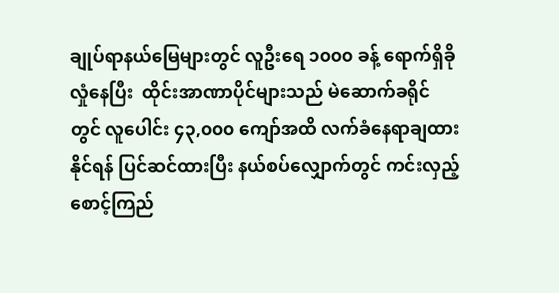ချုပ်ရာနယ်မြေများတွင် လူဦးရေ ၁၀၀၀ ခန့် ရောက်ရှိခိုလှုံနေပြီး  ထိုင်းအာဏာပိုင်များသည် မဲဆောက်ခရိုင်တွင် လူပေါင်း ၄၃,၀၀၀ ကျော်အထိ လက်ခံနေရာချထားနိုင်ရန် ပြင်ဆင်ထားပြီး နယ်စပ်လျှောက်တွင် ကင်းလှည့်စောင့်ကြည်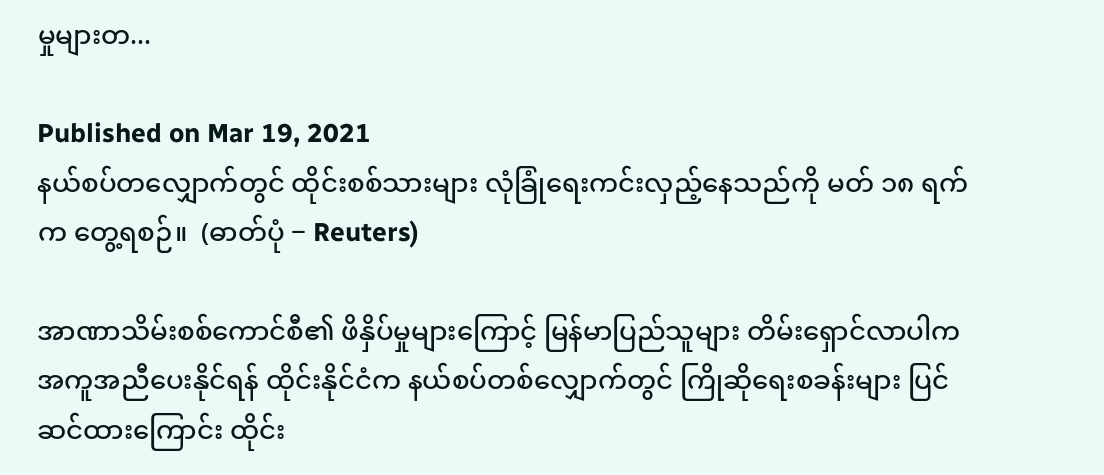မှုများတ...

Published on Mar 19, 2021
နယ်စပ်တလျှောက်တွင် ထိုင်းစစ်သားများ လုံခြုံရေးကင်းလှည့်နေသည်ကို မတ် ၁၈ ရက်က တွေ့ရစဉ်။  (ဓာတ်ပုံ − Reuters)

အာဏာသိမ်းစစ်ကောင်စီ၏ ဖိနှိပ်မှုများကြောင့် မြန်မာပြည်သူများ တိမ်းရှောင်လာပါက အကူအညီပေးနိုင်ရန် ထိုင်းနိုင်ငံက နယ်စပ်တစ်လျှောက်တွင် ကြိုဆိုရေးစခန်းများ ပြင်ဆင်ထားကြောင်း ထိုင်း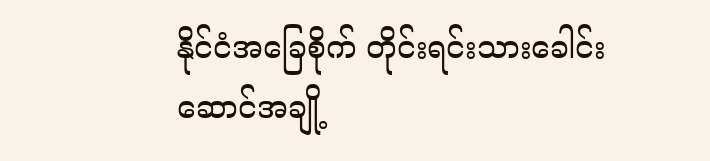နိုင်ငံအခြေစိုက် တိုင်းရင်းသားခေါင်းဆောင်အချို့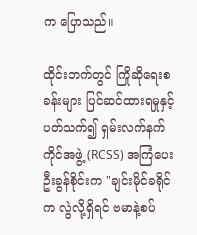က ပြောသည်။

ထိုင်းဘက်တွင် ကြိုဆိုရေးစခန်းများ ပြင်ဆင်ထားရမှုနှင့် ပတ်သက်၍ ရှမ်းလက်နက်ကိုင်အဖွဲ့ (RCSS) အကြံပေး ဦးခွန်စိုင်းက "ချင်းမိုင်ခရိုင်က လွဲလို့ရှိရင် ဗမာနဲ့စပ်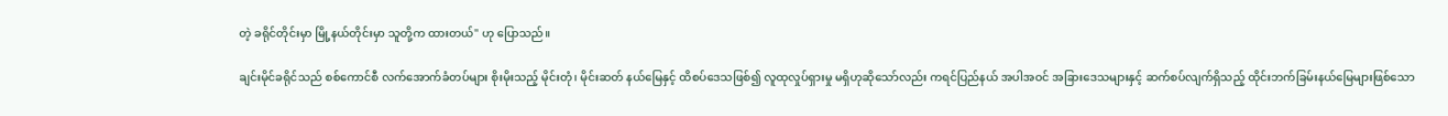တဲ့ ခရိုင်တိုင်းမှာ မြို့နယ်တိုင်းမှာ သူတို့က ထားတယ်" ဟု ပြောသည်။

ချင်းမိုင်ခရိုင်သည် စစ်ကောင်စီ လက်အောက်ခံတပ်များ စိုးမိုးသည့် မိုင်းတုံ၊ မိုင်းဆတ် နယ်မြေနှင့် ထိစပ်ဒေသဖြစ်၍ လူထုလှုပ်ရှားမှု မရှိဟုဆိုသော်လည်း ကရင်ပြည်နယ် အပါအဝင် အခြားဒေသများနှင့် ဆက်စပ်လျက်ရှိသည့် ထိုင်းဘက်ခြမ်းနယ်မြေများဖြစ်သော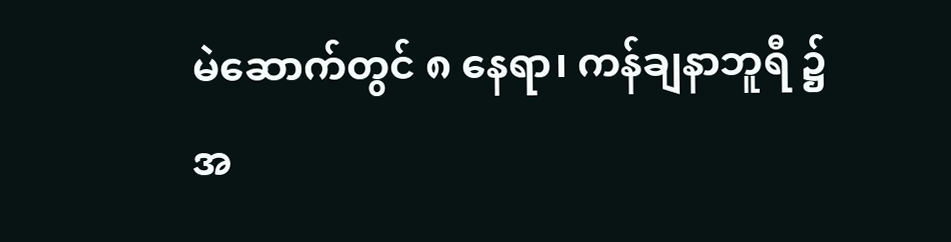မဲ‌ဆောက်တွင် ၈ နေရာ၊ ကန်ချနာဘူရီ ၌ အ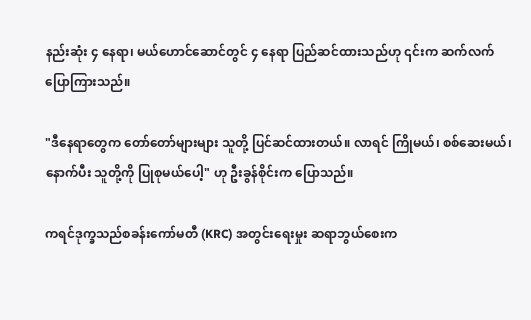နည်းဆုံး ၄ နေရာ၊ မယ်ဟောင်ဆောင်တွင် ၄ နေရာ ပြည်ဆင်ထားသည်ဟု ၎င်းက ဆက်လက် ပြောကြားသည်။

"ဒီနေရာတွေက တော်တော်များများ သူတို့ ပြင်ဆင်ထားတယ်။ လာရင် ကြိုမယ်၊ စစ်ဆေးမယ်၊ နောက်ပီး သူတို့ကို ပြုစုမယ်ပေါ့" ဟု ဦးခွန်စိုင်းက ပြောသည်။

ကရင်ဒုက္ခသည်စခန်းကော်မတီ (KRC) အတွင်းရေးမှုး ဆရာဘွယ်စေးက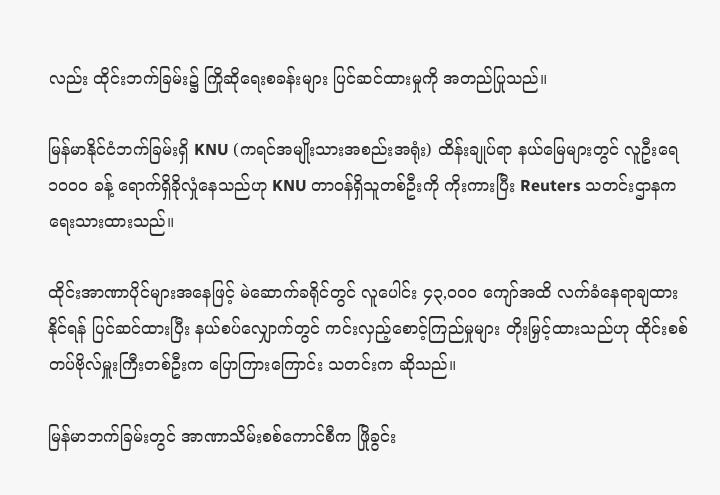လည်း ထိုင်းဘက်ခြမ်း၌ ကြိုဆိုရေးစခန်းများ ပြင်ဆင်ထားမှုကို အတည်ပြုသည်။

မြန်မာနိုင်ငံဘက်ခြမ်းရှိ KNU (ကရင်အမျိုးသားအစည်းအရုံး) ထိန်းချုပ်ရာ နယ်မြေများတွင် လူဦးရေ ၁၀၀၀ ခန့် ရောက်ရှိခိုလှုံနေသည်ဟု KNU တာဝန်ရှိသူတစ်ဦးကို ကိုးကားပြီး Reuters သတင်းဌာနက ရေးသားထားသည်။

ထိုင်းအာဏာပိုင်များအနေဖြင့် မဲဆောက်ခရိုင်တွင် လူပေါင်း ၄၃,၀၀၀ ကျော်အထိ လက်ခံနေရာချထား နိုင်ရန် ပြင်ဆင်ထားပြီး နယ်စပ်လျှောက်တွင် ကင်းလှည့်စောင့်ကြည်မှုများ တိုးမြှင့်ထားသည်ဟု ထိုင်းစစ်တပ်ဗိုလ်မှူးကြီးတစ်ဦးက ပြောကြားကြောင်း သတင်းက ဆိုသည်။

မြန်မာဘက်ခြမ်းတွင် အာဏာသိမ်းစစ်ကောင်စီက ဖြိုခွင်း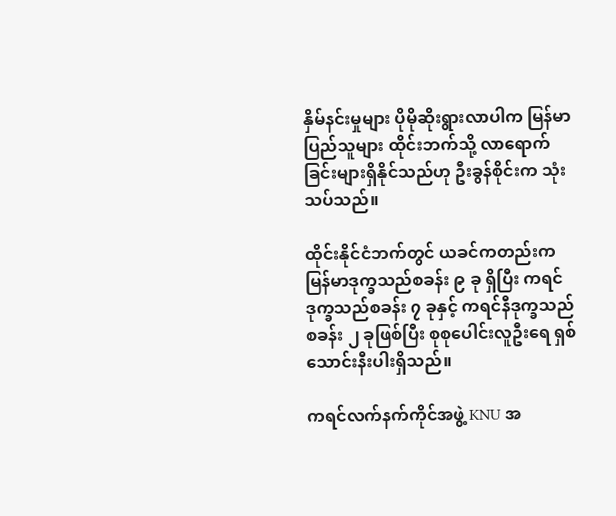နှိမ်နင်းမှုများ ပိုမိုဆိုးရွားလာပါက မြန်မာ ပြည်သူများ ထိုင်းဘက်သို့ လာရောက်ခြင်းများရှိနိုင်သည်ဟု ဦးခွန်စိုင်းက သုံးသပ်သည်။

ထိုင်းနိုင်ငံဘက်တွင် ယခင်ကတည်းက မြန်မာဒုက္ခသည်စခန်း ၉ ခု ရှိပြီး ကရင်ဒုက္ခသည်စခန်း ၇ ခုနှင့် ကရင်နီဒုက္ခသည် စခန်း ၂ ခုဖြစ်ပြီး စုစုပေါင်းလူဦးရေ ရှစ်သောင်းနီးပါးရှိသည်။

ကရင်လက်နက်ကိုင်အဖွဲ့ KNU အ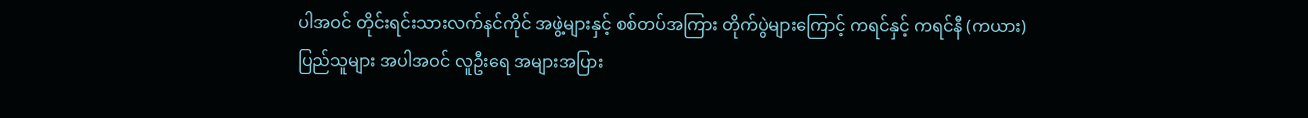ပါအဝင် တိုင်းရင်းသားလက်နင်ကိုင် အဖွဲ့များနှင့် စစ်တပ်အကြား တိုက်ပွဲများကြောင့် ကရင်နှင့် ကရင်နီ (ကယား) ပြည်သူများ အပါအဝင် လူဦးရေ အများအပြား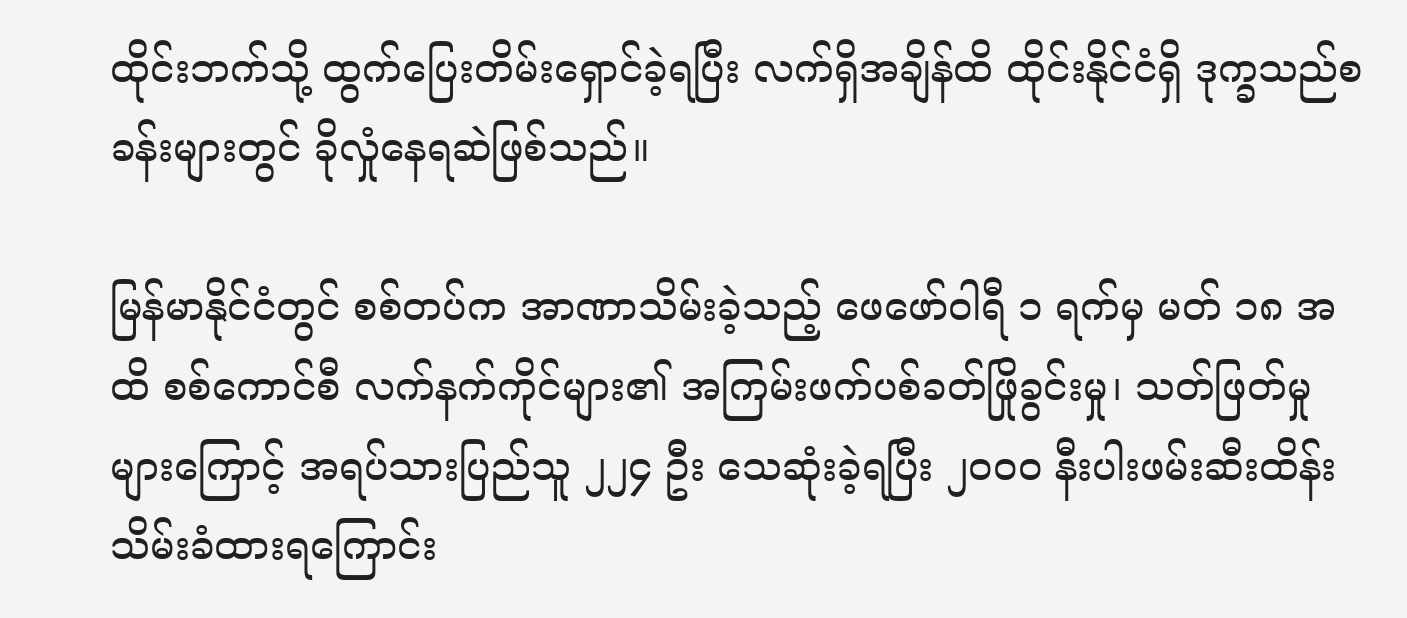ထိုင်းဘက်သို့ ထွက်ပြေးတိမ်းရှောင်ခဲ့ရပြီး လက်ရှိအချိန်ထိ ထိုင်းနိုင်ငံရှိ ဒုက္ခသည်စခန်းများတွင် ခိုလှုံနေရဆဲဖြစ်သည်။

မြန်မာနိုင်ငံတွင် စစ်တပ်က အာဏာသိမ်းခဲ့သည့် ဖေဖော်ဝါရီ ၁ ရက်မှ မတ် ၁၈ အထိ စစ်ကောင်စီ လက်နက်ကိုင်များ၏ အကြမ်းဖက်ပစ်ခတ်ဖြိုခွင်းမှု၊ သတ်ဖြတ်မှုများကြောင့် အရပ်သားပြည်သူ ၂၂၄ ဦး သေဆုံးခဲ့ရပြီး ၂၀၀၀ နီးပါးဖမ်းဆီးထိန်းသိမ်းခံထားရကြောင်း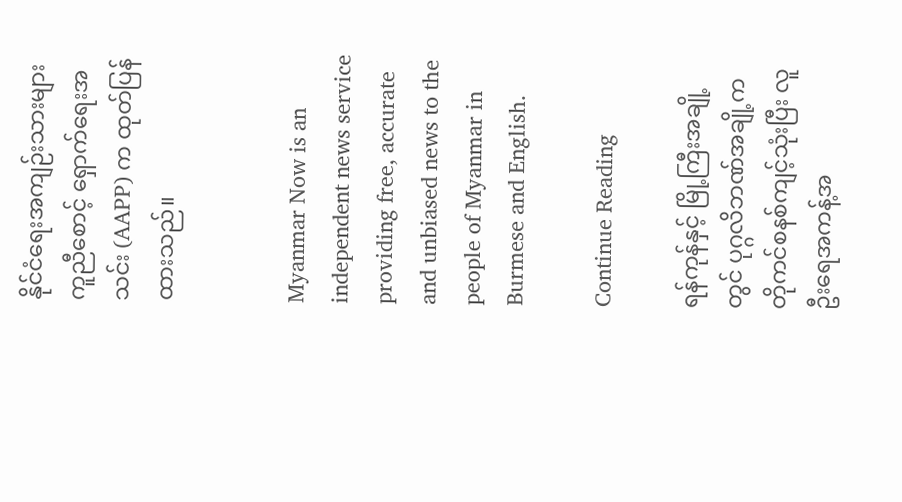နိုင်ငံရေးအကျဉ်းသားများ ကူညီစောင့် ရှောက်ရေးအသင်း (AAPP) က ထုတ်ပြန်ထားသည်။


Myanmar Now is an independent news service providing free, accurate and unbiased news to the people of Myanmar in Burmese and English.

Continue Reading

ရန်ကုန်နှင့် မြို့ကြီးအချို့တွင် ပုဂ္ဂလိဘဏ်အချို့က တိုကင်စနစ်ကျင့်သုံးပြီး လူဦးရေအကန့်အ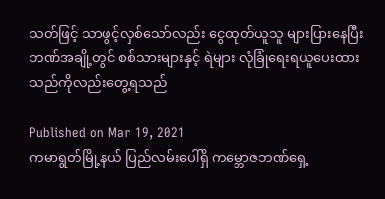သတ်ဖြင့် သာဖွင့်လှစ်သော်လည်း ငွေထုတ်ယူသူ များပြားနေပြီး ဘဏ်အချို့တွင် စစ်သားများနှင့် ရဲများ လုံခြုံရေးရယူပေးထားသည်ကိုလည်းတွေ့ရသည်

Published on Mar 19, 2021
ကမာရွတ်မြို့နယ် ပြည်လမ်းပေါ်ရှိ ကမ္ဘောဇဘဏ်ရှေ့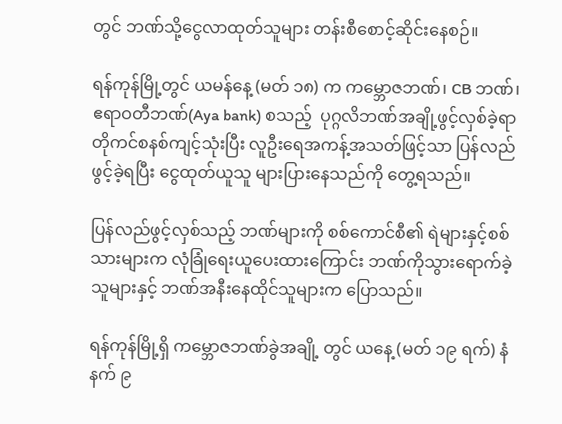တွင် ဘဏ်သို့ငွေလာထုတ်သူများ တန်းစီစောင့်ဆိုင်းနေစဉ်။

ရန်ကုန်မြို့တွင် ယမန်နေ့ (မတ် ၁၈) က ကမ္ဘောဇဘဏ်၊ CB ဘဏ်၊ ဧရာဝတီဘဏ်(Aya bank) စသည့်  ပုဂ္ဂလိဘဏ်အချို့ဖွင့်လှစ်ခဲ့ရာ တိုကင်စနစ်ကျင့်သုံးပြီး လူဦးရေအကန့်အသတ်ဖြင့်သာ ပြန်လည်ဖွင့်ခဲ့ရပြီး ငွေထုတ်ယူသူ များပြားနေသည်ကို တွေ့ရသည်။

ပြန်လည်ဖွင့်လှစ်သည့် ဘဏ်များကို စစ်ကောင်စီ၏ ရဲများနှင့်စစ်သားများက လုံခြုံရေးယူပေးထားကြောင်း ဘဏ်ကိုသွားရောက်ခဲ့သူများနှင့် ဘဏ်အနီးနေထိုင်သူများက ပြောသည်။

ရန်ကုန်မြို့ရှိ ကမ္ဘောဇဘဏ်ခွဲအချို့ တွင် ယနေ့ (မတ် ၁၉ ရက်) နံနက် ၉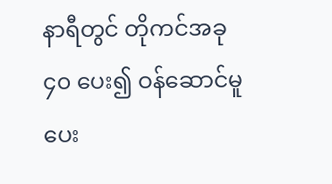နာရီတွင် တိုကင်အခု ၄၀ ပေး၍ ဝန်ဆောင်မူပေး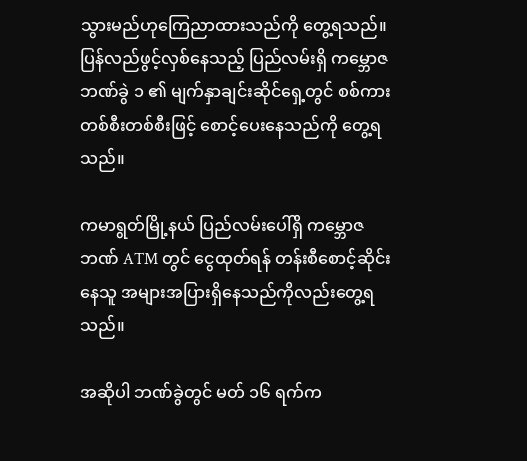သွားမည်ဟုကြေညာထားသည်ကို တွေ့ရသည်။ ပြန်လည်ဖွင့်လှစ်နေသည့် ပြည်လမ်းရှိ ကမ္ဘောဇဘဏ်ခွဲ ၁ ၏ မျက်နှာချင်းဆိုင်ရှေ့တွင် စစ်ကားတစ်စီးတစ်စီးဖြင့် စောင့်ပေးနေသည်ကို တွေ့ရသည်။

ကမာရွတ်မြို့နယ် ပြည်လမ်းပေါ်ရှိ ကမ္ဘောဇဘဏ် ATM တွင် ငွေထုတ်ရန် တန်းစီစောင့်ဆိုင်းနေသူ အများအပြားရှိနေသည်ကိုလည်းတွေ့ရသည်။

အဆိုပါ ဘဏ်ခွဲတွင် မတ် ၁၆ ရက်က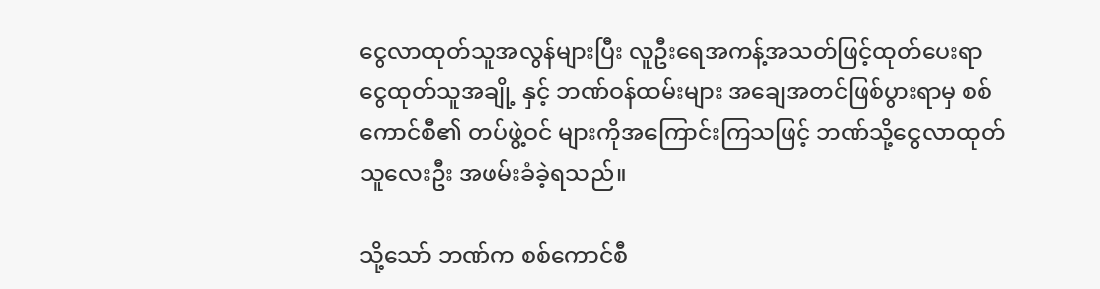ငွေလာထုတ်သူအလွန်များပြီး လူဦးရေအကန့်အသတ်ဖြင့်ထုတ်ပေးရာ ငွေထုတ်သူအချို့ နှင့် ဘဏ်ဝန်ထမ်းများ အချေအတင်ဖြစ်ပွားရာမှ စစ်ကောင်စီ၏ တပ်ဖွဲ့ဝင် များကိုအကြောင်းကြသဖြင့် ဘဏ်သို့ငွေလာထုတ်သူလေးဦး အဖမ်းခံခဲ့ရသည်။

သို့သော် ဘဏ်က စစ်ကောင်စီ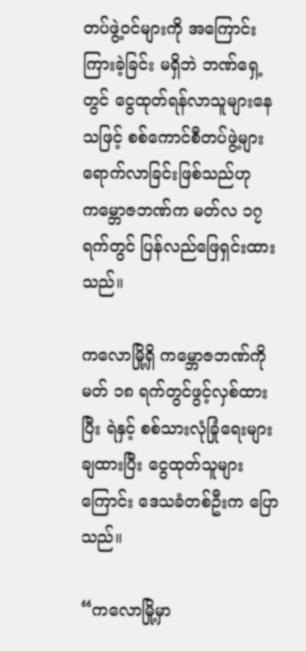တပ်ဖွဲ့ဝင်များကို အကြောင်းကြားခဲ့ခြင်း မရှိဘဲ ဘဏ်ရှေ့တွင် ငွေထုတ်ရန်လာသူများနေသဖြင့် စစ်ကောင်စီတပ်ဖွဲ့များ ရောက်လာခြင်းဖြစ်သည်ဟု ကမ္ဘောဇဘဏ်က မတ်လ ၁၇ ရက်တွင် ပြန်လည်ဖြေရှင်းထားသည်။

ကလောမြို့ရှိ ကမ္ဘောဇဘဏ်ကို မတ် ၁၈ ရက်တွင်ဖွင့်လှစ်ထားပြီး ရဲနှင့် စစ်သားလုံခြုံရေးများချထားပြီး ငွေထုတ်သူများကြောင်း ဒေသခံတစ်ဦးက ပြောသည်။

“ကလောမြို့မှာ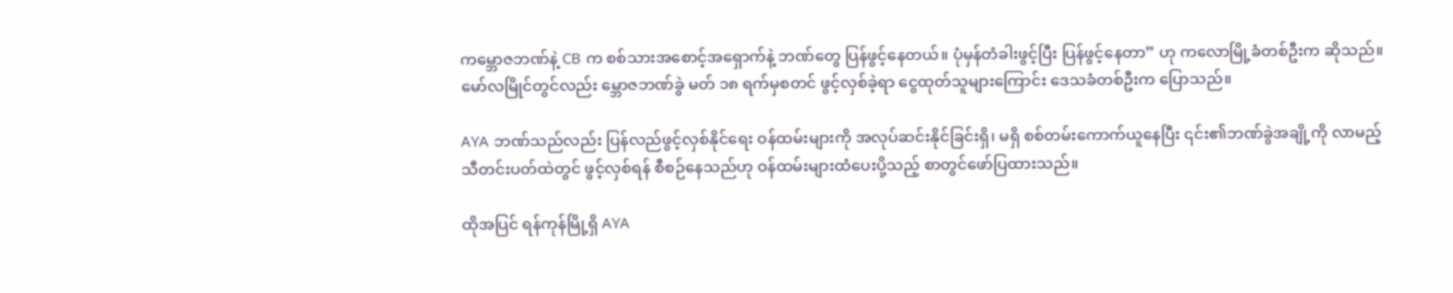ကမ္ဘောဇဘဏ်နဲ့ CB က စစ်သားအစောင့်အရှောက်နဲ့ ဘဏ်တွေ ပြန်ဖွင့်နေတယ်။ ပုံမှန်တံခါးဖွင့်ပြီး ပြန်ဖွင့်နေတာ” ဟု ကလောမြို့ခံတစ်ဦးက ဆိုသည်။ မော်လမြိုင်တွင်လည်း မ္ဘောဇဘဏ်ခွဲ မတ် ၁၈ ရက်မှစတင် ဖွင့်လှစ်ခဲ့ရာ ငွေထုတ်သူများကြောင်း ဒေသခံတစ်ဦးက ပြောသည်။

AYA ဘဏ်သည်လည်း ပြန်လည်ဖွင့်လှစ်နိုင်ရေး ဝန်ထမ်းများကို အလုပ်ဆင်းနိုင်ခြင်းရှိ၊ မရှိ စစ်တမ်းကောက်ယူနေပြီး ၎င်း၏ဘဏ်ခွဲအချို့ကို လာမည့်သီတင်းပတ်ထဲတွင် ဖွင့်လှစ်ရန် စီစဉ်နေသည်ဟု ဝန်ထမ်းများထံပေးပို့သည့် စာတွင်ဖော်ပြထားသည်။

ထိုအပြင် ရန်ကုန်မြို့ရှိ AYA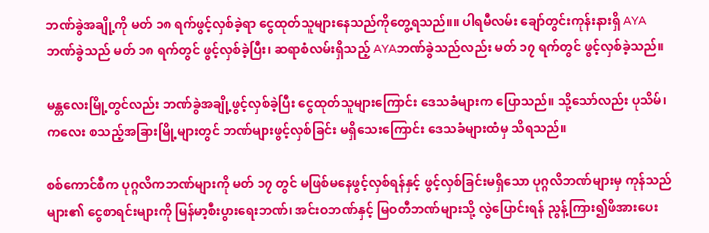ဘဏ်ခွဲအချို့ကို မတ် ၁၈ ရက်ဖွင့်လှစ်ခဲ့ရာ ငွေထုတ်သူများနေသည်ကိုတွေ့ရသည်။။ ပါရမီလမ်း ချော်တွင်းကုန်းနားရှိ AYA ဘဏ်ခွဲသည် မတ် ၁၈ ရက်တွင် ဖွင့်လှစ်ခဲ့ပြီး၊ ဆရာစံလမ်းရှိသည့် AYAဘဏ်ခွဲသည်လည်း မတ် ၁၇ ရက်တွင် ဖွင့်လှစ်ခဲ့သည်။

မန္တလေးမြို့တွင်လည်း ဘဏ်ခွဲအချို့ဖွင့်လှစ်ခဲ့ပြီး ငွေထုတ်သူများကြောင်း ဒေသခံများက ပြောသည်။ သို့သော်လည်း ပုသိမ်၊ ကလေး စသည့်အခြားမြို့များတွင် ဘဏ်များဖွင့်လှစ်ခြင်း မရှိသေးကြောင်း ဒေသခံများထံမှ သိရသည်။

စစ်ကောင်စီက ပုဂ္ဂလိကဘဏ်များကို မတ် ၁၇ တွင် မဖြစ်မနေဖွင့်လှစ်ရန်နှင့် ဖွင့်လှစ်ခြင်းမရှိသော ပုဂ္ဂလိဘဏ်များမှ ကုန်သည်များ၏ ငွေစာရင်းများကို မြန်မာ့စီးပွားရေးဘဏ်၊ အင်းဝဘဏ်နှင့် မြဝတီဘဏ်များသို့ လွဲပြောင်းရန် ညွန့်ကြား၍ဖိအားပေး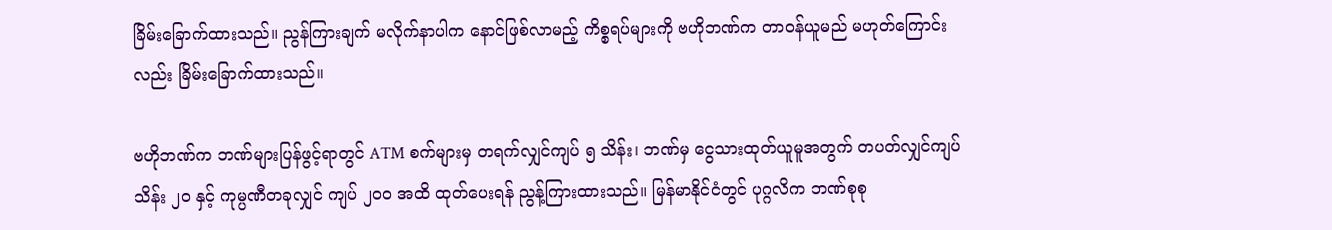ခြိမ်းခြောက်ထားသည်။ ညွန်ကြားချက် မလိုက်နာပါက နောင်ဖြစ်လာမည့် ကိစ္စရပ်များကို ဗဟိုဘဏ်က တာဝန်ယူမည် မဟုတ်ကြောင်းလည်း ခြိမ်းခြောက်ထားသည်။

ဗဟိုဘဏ်က ဘဏ်များပြန်ဖွင့်ရာတွင် ATM စက်များမှ တရက်လျှင်ကျပ် ၅ သိန်း၊ ဘဏ်မှ ငွေသားထုတ်ယူမူအတွက် တပတ်လျှင်ကျပ် သိန်း ၂၀ နှင့် ကုမ္ပဏီတခုလျှင် ကျပ် ၂၀၀ အထိ ထုတ်ပေးရန် ညွန့်ကြားထားသည်။ မြန်မာနိုင်ငံတွင် ပုဂ္ဂလိက ဘဏ်စုစု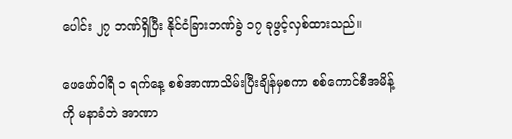ပေါင်း ၂၇ ဘဏ်ရှိပြီး နိုင်ငံခြားဘဏ်ခွဲ ၁၇ ခုဖွင့်လှစ်ထားသည်။

ဖေဖော်ဝါရီ ၁ ရက်နေ့ စစ်အာဏာသိမ်းပြီးချိန်မှစကာ စစ်ကောင်စီအမိန့်ကို မနာခံဘဲ အာဏာ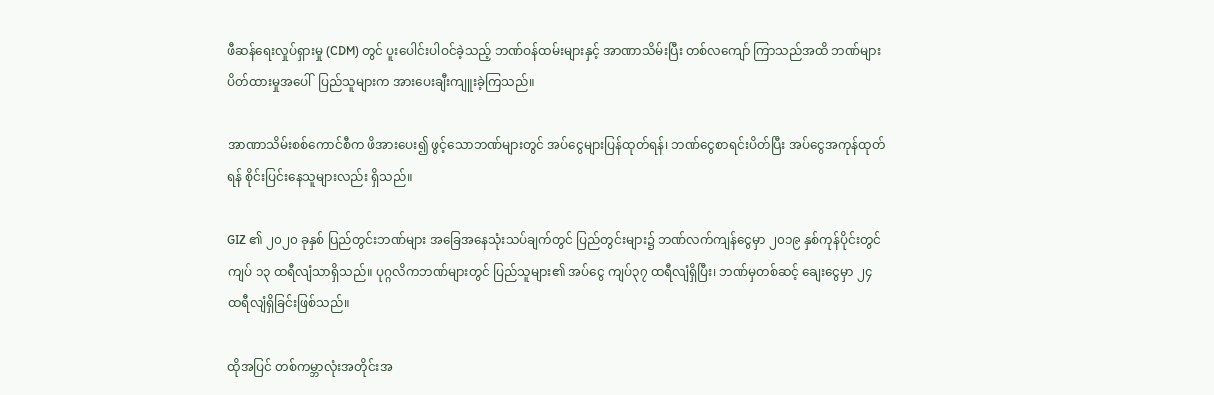ဖီဆန်ရေးလှုပ်ရှားမှု (CDM) တွင် ပူးပေါင်းပါဝင်ခဲ့သည့် ဘဏ်ဝန်ထမ်းများနှင့် အာဏာသိမ်းပြီး တစ်လကျော် ကြာသည်အထိ ဘဏ်များပိတ်ထားမှုအပေါ်  ပြည်သူများက အားပေးချီးကျူးခဲ့ကြသည်။

အာဏာသိမ်းစစ်ကောင်စီက ဖိအားပေး၍ ဖွင့်သောဘဏ်များတွင် အပ်ငွေများပြန်ထုတ်ရန်၊ ဘဏ်ငွေစာရင်းပိတ်ပြီး အပ်ငွေအကုန်ထုတ်ရန် စိုင်းပြင်းနေသူများလည်း ရှိသည်။

GIZ ၏ ၂၀၂၀ ခုနှစ် ပြည်တွင်းဘဏ်များ အခြေအနေသုံးသပ်ချက်တွင် ပြည်တွင်းများ၌ ဘဏ်လက်ကျန်ငွေမှာ ၂၀၁၉ နှစ်ကုန်ပိုင်းတွင် ကျပ် ၁၃ ထရီလျံသာရှိသည်။ ပုဂ္ဂလိကဘဏ်များတွင် ပြည်သူများ၏ အပ်ငွေ ကျပ်၃၇ ထရီလျံရှိပြီး၊ ဘဏ်မှတစ်ဆင့် ချေးငွေမှာ ၂၄ ထရီလျံရှိခြင်းဖြစ်သည်။

ထိုအပြင် တစ်ကမ္ဘာလုံးအတိုင်းအ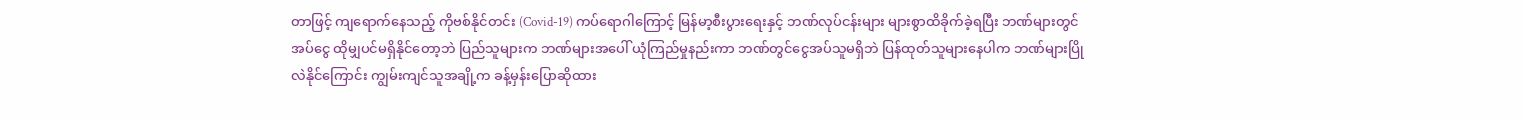တာဖြင့် ကျရောက်နေသည့် ကိုဗစ်နိုင်တင်း (Covid-19) ကပ်ရောဂါကြောင့် မြန်မာ့စီးပွားရေးနှင့် ဘဏ်လုပ်ငန်းများ များစွာထိခိုက်ခဲ့ရပြီး ဘဏ်များတွင် အပ်ငွေ ထိုမျှပင်မရှိနိုင်တော့ဘဲ ပြည်သူများက ဘဏ်များအပေါ် ယုံကြည်မှုနည်းကာ ဘဏ်တွင်ငွေအပ်သူမရှိဘဲ ပြန်ထုတ်သူများနေပါက ဘဏ်များပြိုလဲနိုင်ကြောင်း ကျွမ်းကျင်သူအချို့က ခန့်မှန်းပြောဆိုထား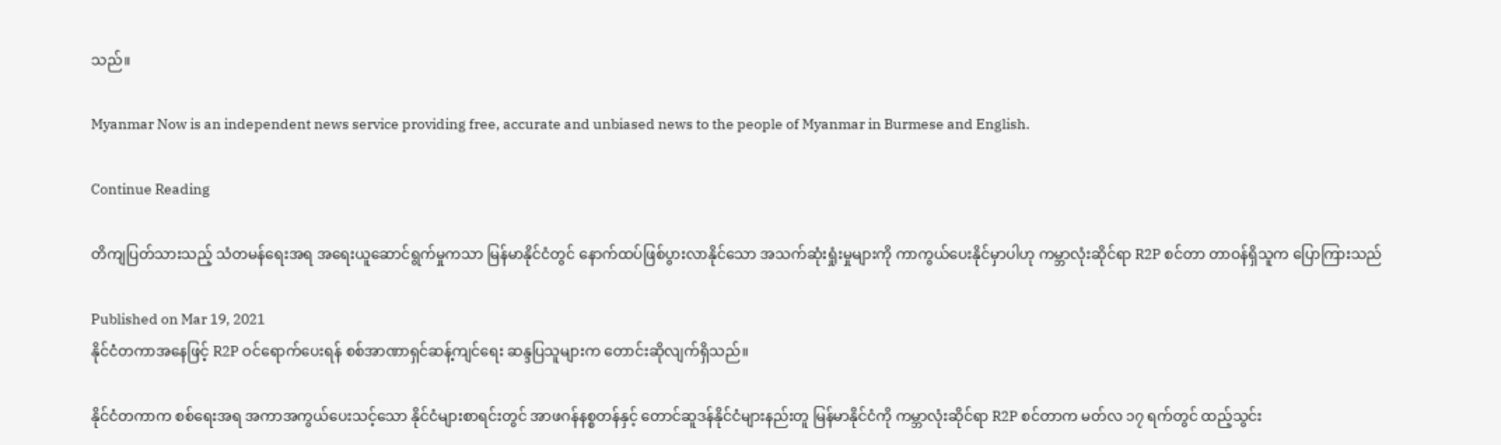သည်။

Myanmar Now is an independent news service providing free, accurate and unbiased news to the people of Myanmar in Burmese and English.

Continue Reading

တိကျပြတ်သားသည့် သံတမန်ရေးအရ အရေးယူဆောင်ရွက်မှုကသာ မြန်မာနိုင်ငံတွင် နောက်ထပ်ဖြစ်ပွားလာနိုင်သော အသက်ဆုံးရှုံးမှုများကို ကာကွယ်ပေးနိုင်မှာပါဟု ကမ္ဘာလုံးဆိုင်ရာ R2P စင်တာ တာဝန်ရှိသူက ပြောကြားသည်

Published on Mar 19, 2021
နိုင်ငံတကာအနေဖြင့် R2P ဝင်ရောက်ပေးရန် စစ်အာဏာရှင်ဆန့်ကျင်ရေး ဆန္ဒပြသူများက တောင်းဆိုလျက်ရှိသည်။

နိုင်ငံတကာက စစ်ရေးအရ အကာအကွယ်ပေးသင့်သော နိုင်ငံများစာရင်းတွင် အာဖဂန်နစ္စတန်နှင့် တောင်ဆူဒန်နိုင်ငံများနည်းတူ မြန်မာနိုင်ငံကို ကမ္ဘာလုံးဆိုင်ရာ R2P စင်တာက မတ်လ ၁၇ ရက်တွင် ထည့်သွင်း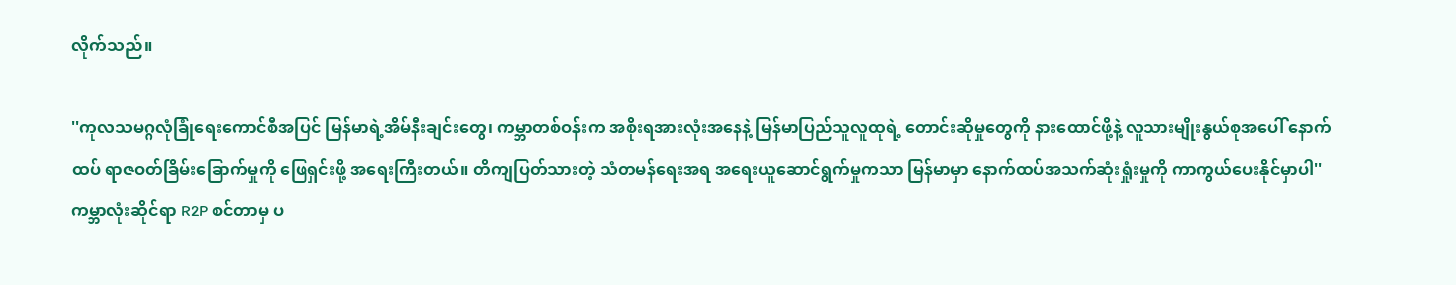လိုက်သည်။

''ကုလသမဂ္ဂလုံခြုံရေးကောင်စီအပြင် မြန်မာရဲ့အိမ်နီးချင်းတွေ၊ ကမ္ဘာတစ်ဝန်းက အစိုးရအားလုံးအနေနဲ့ မြန်မာပြည်သူလူထုရဲ့ တောင်းဆိုမှုတွေကို နားထောင်ဖို့နဲ့ လူသားမျိုးနွယ်စုအပေါ် နောက်ထပ် ရာဇဝတ်ခြိမ်းခြောက်မှုကို ဖြေရှင်းဖို့ အရေးကြီးတယ်။ တိကျပြတ်သားတဲ့ သံတမန်ရေးအရ အရေးယူဆောင်ရွက်မှုကသာ မြန်မာမှာ နောက်ထပ်အသက်ဆုံးရှုံးမှုကို ကာကွယ်ပေးနိုင်မှာပါ'' ကမ္ဘာလုံးဆိုင်ရာ R2P စင်တာမှ ပ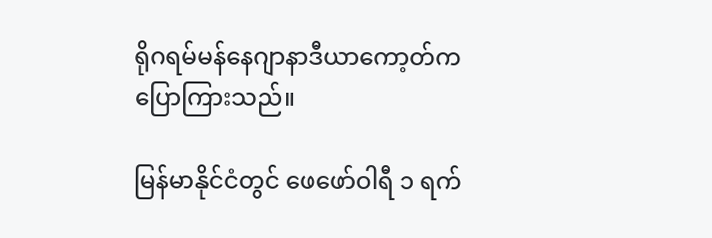ရိုဂရမ်မန်နေဂျာနာဒီယာကော့တ်က ပြောကြားသည်။

မြန်မာနိုင်ငံတွင် ဖေဖော်ဝါရီ ၁ ရက်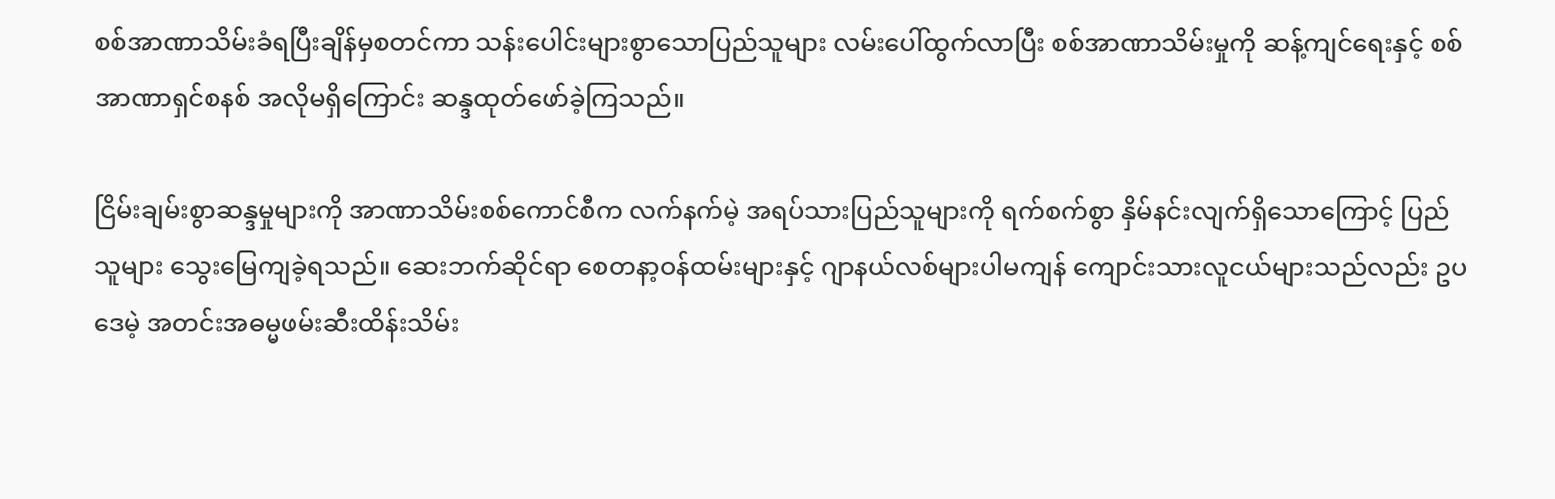စစ်အာဏာသိမ်းခံရပြီးချိန်မှစတင်ကာ သန်းပေါင်းများစွာသောပြည်သူများ လမ်းပေါ်ထွက်လာပြီး စစ်အာဏာသိမ်းမှုကို ဆန့်ကျင်ရေးနှင့် စစ်အာဏာရှင်စနစ် အလိုမရှိကြောင်း ဆန္ဒထုတ်ဖော်ခဲ့ကြသည်။

ငြိမ်းချမ်းစွာဆန္ဒမှုများကို အာဏာသိမ်းစစ်ကောင်စီက လက်နက်မဲ့ အရပ်သားပြည်သူများကို ရက်စက်စွာ နှိမ်နင်းလျက်ရှိသောကြောင့် ပြည်သူများ သွေးမြေကျခဲ့ရသည်။ ဆေးဘက်ဆိုင်ရာ စေတနာ့ဝန်ထမ်းများနှင့် ဂျာနယ်လစ်များပါမကျန် ကျောင်းသားလူငယ်များသည်လည်း ဥပဒေမဲ့ အတင်းအဓမ္မဖမ်းဆီးထိန်းသိမ်း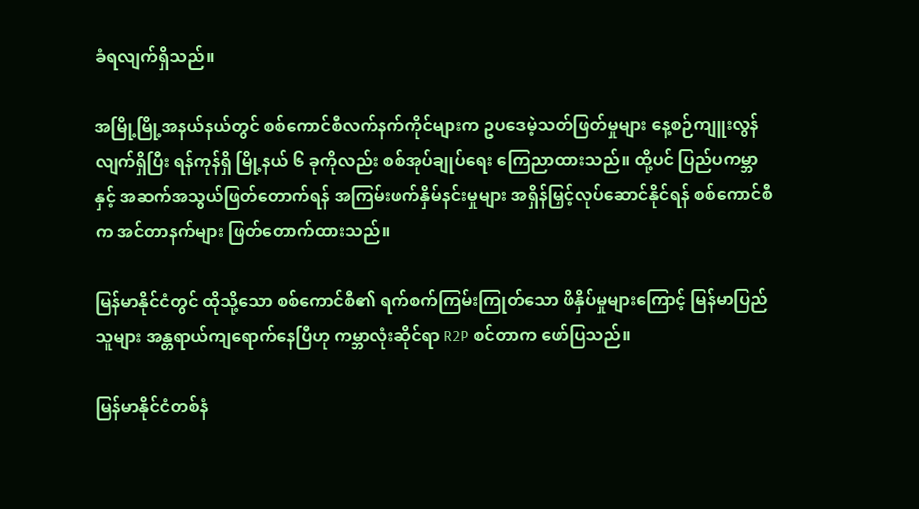ခံရလျက်ရှိသည်။

အမြို့မြို့အနယ်နယ်တွင် စစ်ကောင်စီလက်နက်ကိုင်များက ဥပဒေမဲ့သတ်ဖြတ်မှုများ နေ့စဉ်ကျူးလွန် လျက်ရှိပြီး ရန်ကုန်ရှိ မြို့နယ် ၆ ခုကိုလည်း စစ်အုပ်ချုပ်ရေး ကြေညာထားသည်။ ထို့ပင် ပြည်ပကမ္ဘာနှင့် အဆက်အသွယ်ဖြတ်တောက်ရန် အကြမ်းဖက်နှိမ်နင်းမှုများ အရှိန်မြှင့်လုပ်ဆောင်နိုင်ရန် စစ်ကောင်စီ က အင်တာနက်များ ဖြတ်တောက်ထားသည်။

မြန်မာနိုင်ငံတွင် ထိုသို့သော စစ်ကောင်စီ၏ ရက်စက်ကြမ်းကြုတ်သော ဖိနှိပ်မှုများကြောင့် မြန်မာပြည်သူများ အန္တရာယ်ကျရောက်နေပြီဟု ကမ္ဘာလုံးဆိုင်ရာ R2P စင်တာက ဖော်ပြသည်။

မြန်မာနိုင်ငံတစ်နံ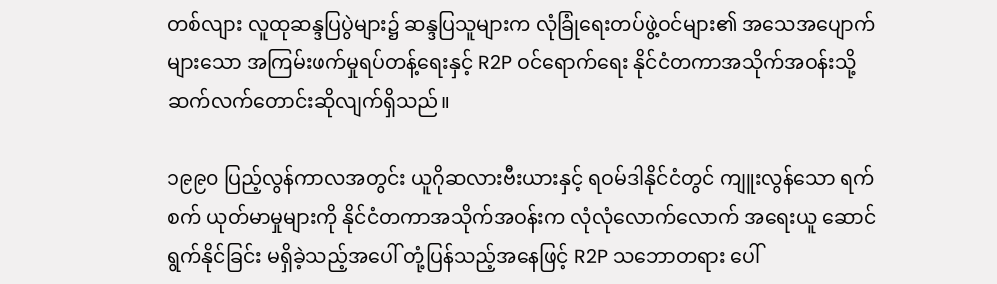တစ်လျား လူထုဆန္ဒပြပွဲများ၌ ဆန္ဒပြသူများက လုံခြုံရေးတပ်ဖွဲ့ဝင်များ၏ အသေအပျောက်များသော အကြမ်းဖက်မှုရပ်တန့်ရေးနှင့် R2P ဝင်ရောက်ရေး နိုင်ငံတကာအသိုက်အဝန်းသို့ ဆက်လက်တောင်းဆိုလျက်ရှိသည်။

၁၉၉၀ ပြည့်လွန်ကာလအတွင်း ယူဂိုဆလားဗီးယားနှင့် ရဝမ်ဒါနိုင်ငံတွင် ကျူးလွန်သော ရက်စက် ယုတ်မာမှုများကို နိုင်ငံတကာအသိုက်အဝန်းက လုံလုံလောက်လောက် အရေးယူ ဆောင်ရွက်နိုင်ခြင်း မရှိခဲ့သည့်အပေါ် တုံ့ပြန်သည့်အနေဖြင့် R2P သဘောတရား ပေါ်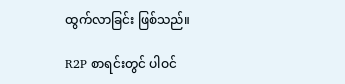ထွက်လာခြင်း ဖြစ်သည်။

R2P စာရင်းတွင် ပါဝင်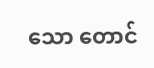သော တောင်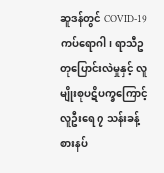ဆူဒန်တွင် COVID-19 ကပ်ရောဂါ၊ ရာသီဥတုပြောင်းလဲမှုနှင့် လူမျိုးစုပဋိပက္ခကြောင့် လူဦးရေ ၇ သန်းခန့် စားနပ်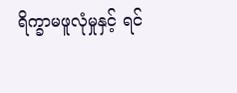ရိက္ခာမဖူလုံမှုနှင့် ရင်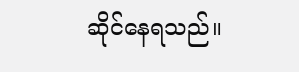ဆိုင်နေရသည်။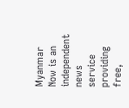Myanmar Now is an independent news service providing free,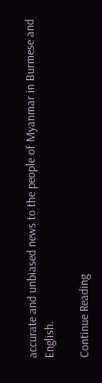accurate and unbiased news to the people of Myanmar in Burmese and English.

Continue Reading